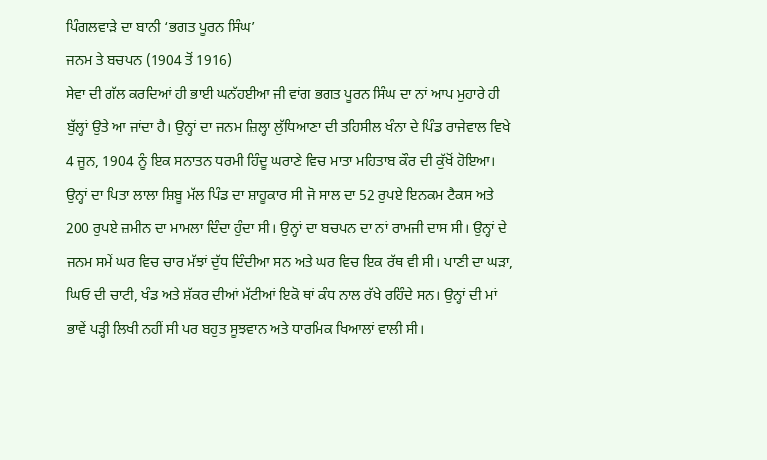ਪਿੰਗਲਵਾੜੇ ਦਾ ਬਾਨੀ ‘ਭਗਤ ਪੂਰਨ ਸਿੰਘ’
ਜਨਮ ਤੇ ਬਚਪਨ (1904 ਤੋਂ 1916)
ਸੇਵਾ ਦੀ ਗੱਲ ਕਰਦਿਆਂ ਹੀ ਭਾਈ ਘਨੱਹਈਆ ਜੀ ਵਾਂਗ ਭਗਤ ਪੂਰਨ ਸਿੰਘ ਦਾ ਨਾਂ ਆਪ ਮੁਹਾਰੇ ਹੀ ਬੁੱਲ੍ਹਾਂ ਉਤੇ ਆ ਜਾਂਦਾ ਹੈ। ਉਨ੍ਹਾਂ ਦਾ ਜਨਮ ਜ਼ਿਲ੍ਹਾ ਲੁੱਧਿਆਣਾ ਦੀ ਤਹਿਸੀਲ ਖੰਨਾ ਦੇ ਪਿੰਡ ਰਾਜੇਵਾਲ ਵਿਖੇ 4 ਜੂਨ, 1904 ਨੂੰ ਇਕ ਸਨਾਤਨ ਧਰਮੀ ਹਿੰਦੂ ਘਰਾਣੇ ਵਿਚ ਮਾਤਾ ਮਹਿਤਾਬ ਕੌਰ ਦੀ ਕੁੱਖੋਂ ਹੋਇਆ। ਉਨ੍ਹਾਂ ਦਾ ਪਿਤਾ ਲਾਲਾ ਸ਼ਿਬੂ ਮੱਲ ਪਿੰਡ ਦਾ ਸ਼ਾਹੂਕਾਰ ਸੀ ਜੋ ਸਾਲ ਦਾ 52 ਰੁਪਏ ਇਨਕਮ ਟੈਕਸ ਅਤੇ 200 ਰੁਪਏ ਜ਼ਮੀਨ ਦਾ ਮਾਮਲਾ ਦਿੰਦਾ ਹੁੰਦਾ ਸੀ। ਉਨ੍ਹਾਂ ਦਾ ਬਚਪਨ ਦਾ ਨਾਂ ਰਾਮਜੀ ਦਾਸ ਸੀ। ਉਨ੍ਹਾਂ ਦੇ ਜਨਮ ਸਮੇਂ ਘਰ ਵਿਚ ਚਾਰ ਮੱਝਾਂ ਦੁੱਧ ਦਿੰਦੀਆ ਸਨ ਅਤੇ ਘਰ ਵਿਚ ਇਕ ਰੱਥ ਵੀ ਸੀ। ਪਾਣੀ ਦਾ ਘੜਾ, ਘਿਓ ਦੀ ਚਾਟੀ, ਖੰਡ ਅਤੇ ਸ਼ੱਕਰ ਦੀਆਂ ਮੱਟੀਆਂ ਇਕੋ ਥਾਂ ਕੰਧ ਨਾਲ ਰੱਖੇ ਰਹਿੰਦੇ ਸਨ। ਉਨ੍ਹਾਂ ਦੀ ਮਾਂ ਭਾਵੇਂ ਪੜ੍ਹੀ ਲਿਖੀ ਨਹੀਂ ਸੀ ਪਰ ਬਹੁਤ ਸੂਝਵਾਨ ਅਤੇ ਧਾਰਮਿਕ ਖਿਆਲਾਂ ਵਾਲੀ ਸੀ।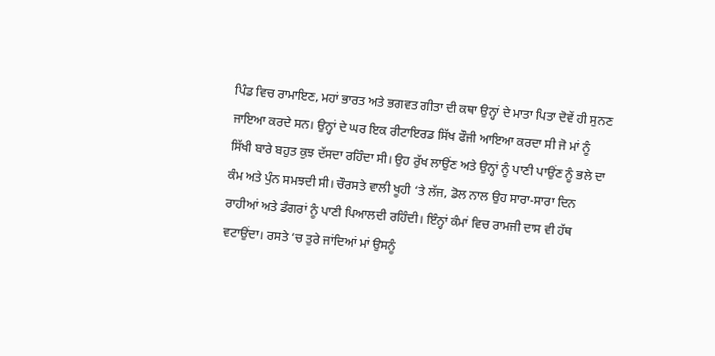ਪਿੰਡ ਵਿਚ ਰਾਮਾਇਣ, ਮਹਾਂ ਭਾਰਤ ਅਤੇ ਭਗਵਤ ਗੀਤਾ ਦੀ ਕਥਾ ਉਨ੍ਹਾਂ ਦੇ ਮਾਤਾ ਪਿਤਾ ਦੋਵੇਂ ਹੀ ਸੁਨਣ ਜਾਇਆ ਕਰਦੇ ਸਨ। ਉਨ੍ਹਾਂ ਦੇ ਘਰ ਇਕ ਰੀਟਾਇਰਡ ਸਿੱਖ ਫੌਜੀ ਆਇਆ ਕਰਦਾ ਸੀ ਜੋ ਮਾਂ ਨੂੰ ਸਿੱਖੀ ਬਾਰੇ ਬਹੁਤ ਕੁਝ ਦੱਸਦਾ ਰਹਿੰਦਾ ਸੀ। ਉਹ ਰੁੱਖ ਲਾਉਂਣ ਅਤੇ ਉਨ੍ਹਾਂ ਨੂੰ ਪਾਣੀ ਪਾਉਂਣ ਨੂੰ ਭਲੇ ਦਾ ਕੰਮ ਅਤੇ ਪੁੰਨ ਸਮਝਦੀ ਸੀ। ਚੌਰਸਤੇ ਵਾਲੀ ਖੂਹੀ ‘ਤੇ ਲੱਜ, ਡੋਲ ਨਾਲ ਉਹ ਸਾਰਾ-ਸਾਰਾ ਦਿਨ ਰਾਹੀਆਂ ਅਤੇ ਡੰਗਰਾਂ ਨੂੰ ਪਾਣੀ ਪਿਆਲਦੀ ਰਹਿੰਦੀ। ਇੰਨ੍ਹਾਂ ਕੰਮਾਂ ਵਿਚ ਰਾਮਜੀ ਦਾਸ ਵੀ ਹੱਥ ਵਟਾਉਂਦਾ। ਰਸਤੇ ‘ਚ ਤੁਰੇ ਜਾਂਦਿਆਂ ਮਾਂ ਉਸਨੂੰ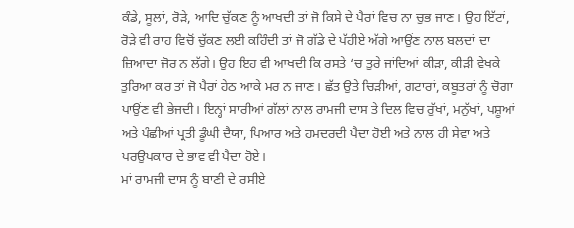ਕੰਡੇ, ਸੂਲਾਂ, ਰੋੜੇ, ਆਦਿ ਚੁੱਕਣ ਨੂੰ ਆਖਦੀ ਤਾਂ ਜੋ ਕਿਸੇ ਦੇ ਪੈਰਾਂ ਵਿਚ ਨਾ ਚੁਭ ਜਾਣ। ਉਹ ਇੱਟਾਂ, ਰੋੜੇ ਵੀ ਰਾਹ ਵਿਚੋਂ ਚੁੱਕਣ ਲਈ ਕਹਿੰਦੀ ਤਾਂ ਜੋ ਗੱਡੇ ਦੇ ਪੱਹੀਏ ਅੱਗੇ ਆਉਂਣ ਨਾਲ ਬਲਦਾਂ ਦਾ ਜ਼ਿਆਦਾ ਜੋਰ ਨ ਲੱਗੇ। ਉਹ ਇਹ ਵੀ ਆਖਦੀ ਕਿ ਰਸਤੇ ‘ਚ ਤੁਰੇ ਜਾਂਦਿਆਂ ਕੀੜਾ, ਕੀੜੀ ਵੇਖਕੇ ਤੁਰਿਆ ਕਰ ਤਾਂ ਜੋ ਪੈਰਾਂ ਹੇਠ ਆਕੇ ਮਰ ਨ ਜਾਣ। ਛੱਤ ਉਤੇ ਚਿੜੀਆਂ, ਗਟਾਰਾਂ, ਕਬੂਤਰਾਂ ਨੂੰ ਚੋਗਾ ਪਾਉਂਣ ਵੀ ਭੇਜਦੀ। ਇਨ੍ਹਾਂ ਸਾਰੀਆਂ ਗੱਲਾਂ ਨਾਲ ਰਾਮਜੀ ਦਾਸ ਤੇ ਦਿਲ ਵਿਚ ਰੁੱਖਾਂ, ਮਨੁੱਖਾਂ, ਪਸ਼ੂਆਂ ਅਤੇ ਪੰਛੀਆਂ ਪ੍ਰਤੀ ਡੂੰਘੀ ਦੈਯਾ, ਪਿਆਰ ਅਤੇ ਹਮਦਰਦੀ ਪੈਦਾ ਹੋਈ ਅਤੇ ਨਾਲ ਹੀ ਸੇਵਾ ਅਤੇ ਪਰਉਪਕਾਰ ਦੇ ਭਾਵ ਵੀ ਪੈਦਾ ਹੋਏ।
ਮਾਂ ਰਾਮਜੀ ਦਾਸ ਨੂੰ ਬਾਣੀ ਦੇ ਰਸੀਏ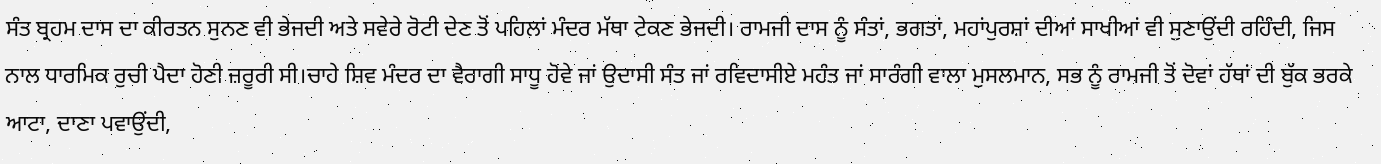ਸੰਤ ਬ੍ਰਹਮ ਦਾਸ ਦਾ ਕੀਰਤਨ ਸੁਨਣ ਵੀ ਭੇਜਦੀ ਅਤੇ ਸਵੇਰੇ ਰੋਟੀ ਦੇਣ ਤੋਂ ਪਹਿਲਾਂ ਮੰਦਰ ਮੱਥਾ ਟੇਕਣ ਭੇਜਦੀ। ਰਾਮਜੀ ਦਾਸ ਨੂੰ ਸੰਤਾਂ, ਭਗਤਾਂ, ਮਹਾਂਪੁਰਸ਼ਾਂ ਦੀਆਂ ਸਾਖੀਆਂ ਵੀ ਸੁਣਾਉਂਦੀ ਰਹਿੰਦੀ, ਜਿਸ ਨਾਲ ਧਾਰਮਿਕ ਰੁਚੀ ਪੈਦਾ ਹੋਣੀ ਜ਼ਰੂਰੀ ਸੀ।ਚਾਹੇ ਸ਼ਿਵ ਮੰਦਰ ਦਾ ਵੈਰਾਗੀ ਸਾਧੂ ਹੋਵੇ ਜਾਂ ਉਦਾਸੀ ਸੰਤ ਜਾਂ ਰਵਿਦਾਸੀਏ ਮਹੰਤ ਜਾਂ ਸਾਰੰਗੀ ਵਾਲਾ ਮੁਸਲਮਾਨ, ਸਭ ਨੂੰ ਰਾਮਜੀ ਤੋਂ ਦੋਵਾਂ ਹੱਥਾਂ ਦੀ ਬੁੱਕ ਭਰਕੇ ਆਟਾ, ਦਾਣਾ ਪਵਾਉਂਦੀ,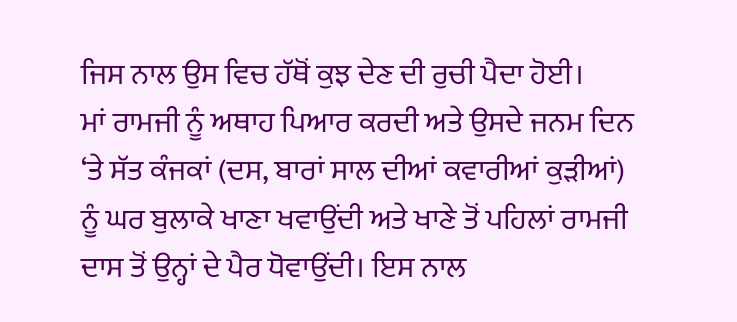ਜਿਸ ਨਾਲ ਉਸ ਵਿਚ ਹੱਥੋਂ ਕੁਝ ਦੇਣ ਦੀ ਰੁਚੀ ਪੈਦਾ ਹੋਈ।
ਮਾਂ ਰਾਮਜੀ ਨੂੰ ਅਥਾਹ ਪਿਆਰ ਕਰਦੀ ਅਤੇ ਉਸਦੇ ਜਨਮ ਦਿਨ ‘ਤੇ ਸੱਤ ਕੰਜਕਾਂ (ਦਸ, ਬਾਰਾਂ ਸਾਲ ਦੀਆਂ ਕਵਾਰੀਆਂ ਕੁੜੀਆਂ) ਨੂੰ ਘਰ ਬੁਲਾਕੇ ਖਾਣਾ ਖਵਾਉਂਦੀ ਅਤੇ ਖਾਣੇ ਤੋਂ ਪਹਿਲਾਂ ਰਾਮਜੀ ਦਾਸ ਤੋਂ ਉਨ੍ਹਾਂ ਦੇ ਪੈਰ ਧੋਵਾਉਂਦੀ। ਇਸ ਨਾਲ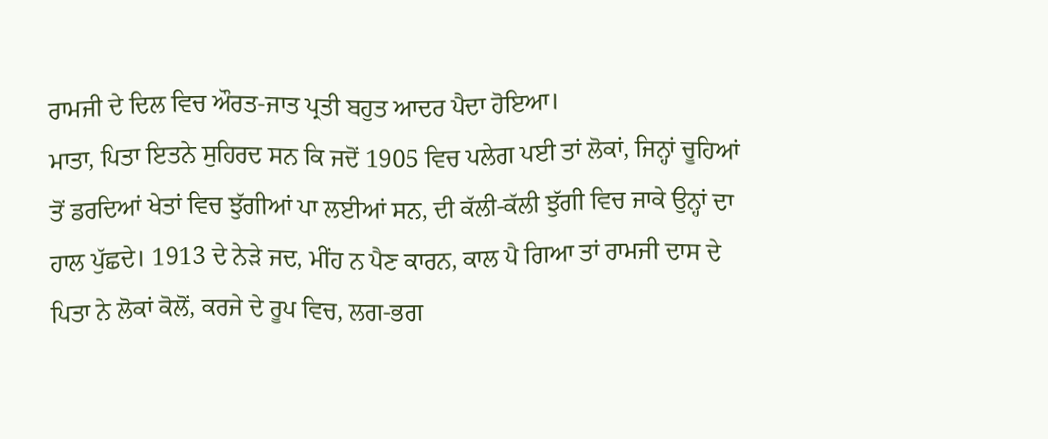ਰਾਮਜੀ ਦੇ ਦਿਲ ਵਿਚ ਔਰਤ-ਜਾਤ ਪ੍ਰਤੀ ਬਹੁਤ ਆਦਰ ਪੈਦਾ ਹੋਇਆ।
ਮਾਤਾ, ਪਿਤਾ ਇਤਨੇ ਸੁਹਿਰਦ ਸਨ ਕਿ ਜਦੋਂ 1905 ਵਿਚ ਪਲੇਗ ਪਈ ਤਾਂ ਲੋਕਾਂ, ਜਿਨ੍ਹਾਂ ਚੂਹਿਆਂ ਤੋਂ ਡਰਦਿਆਂ ਖੇਤਾਂ ਵਿਚ ਝੁੱਗੀਆਂ ਪਾ ਲਈਆਂ ਸਨ, ਦੀ ਕੱਲੀ-ਕੱਲੀ ਝੁੱਗੀ ਵਿਚ ਜਾਕੇ ਉਨ੍ਹਾਂ ਦਾ ਹਾਲ ਪੁੱਛਦੇ। 1913 ਦੇ ਨੇੜੇ ਜਦ, ਮੀਂਹ ਨ ਪੈਣ ਕਾਰਨ, ਕਾਲ ਪੈ ਗਿਆ ਤਾਂ ਰਾਮਜੀ ਦਾਸ ਦੇ ਪਿਤਾ ਨੇ ਲੋਕਾਂ ਕੋਲੋਂ, ਕਰਜੇ ਦੇ ਰੂਪ ਵਿਚ, ਲਗ-ਭਗ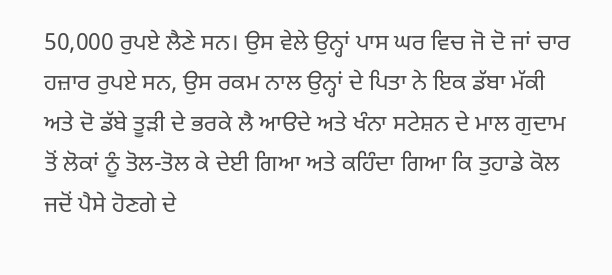50,000 ਰੁਪਏ ਲੈਣੇ ਸਨ। ਉਸ ਵੇਲੇ ਉਨ੍ਹਾਂ ਪਾਸ ਘਰ ਵਿਚ ਜੋ ਦੋ ਜਾਂ ਚਾਰ ਹਜ਼ਾਰ ਰੁਪਏ ਸਨ, ਉਸ ਰਕਮ ਨਾਲ ਉਨ੍ਹਾਂ ਦੇ ਪਿਤਾ ਨੇ ਇਕ ਡੱਬਾ ਮੱਕੀ ਅਤੇ ਦੋ ਡੱਬੇ ਤੂੜੀ ਦੇ ਭਰਕੇ ਲੈ ਆੳਦੇ ਅਤੇ ਖੰਨਾ ਸਟੇਸ਼ਨ ਦੇ ਮਾਲ ਗੁਦਾਮ ਤੋਂ ਲੋਕਾਂ ਨੂੰ ਤੋਲ-ਤੋਲ ਕੇ ਦੇਈ ਗਿਆ ਅਤੇ ਕਹਿੰਦਾ ਗਿਆ ਕਿ ਤੁਹਾਡੇ ਕੋਲ ਜਦੋਂ ਪੈਸੇ ਹੋਣਗੇ ਦੇ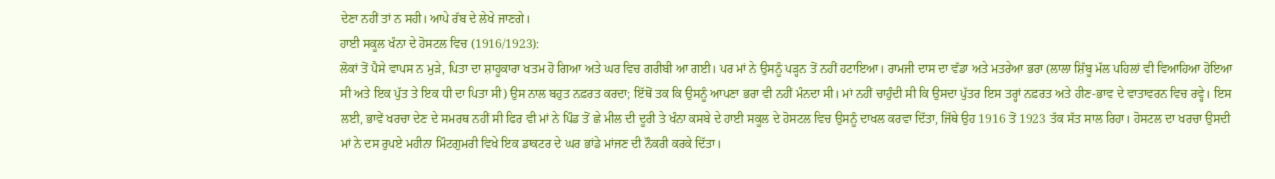ਦੇਣਾ ਨਹੀਂ ਤਾਂ ਨ ਸਹੀ। ਆਪੇ ਰੱਬ ਦੇ ਲੇਖੇ ਜਾਣਗੇ।
ਹਾਈ ਸਕੂਲ ਖੰਨਾ ਦੇ ਹੋਸਟਲ ਵਿਚ (1916/1923):
ਲੋਕਾਂ ਤੋਂ ਪੈਸੇ ਵਾਪਸ ਨ ਮੁੜੇ, ਪਿਤਾ ਦਾ ਸ਼ਾਹੂਕਾਰਾ ਖਤਮ ਹੋ ਗਿਆ ਅਤੇ ਘਰ ਵਿਚ ਗਰੀਬੀ ਆ ਗਈ। ਪਰ ਮਾਂ ਨੇ ਉਸਨੂੰ ਪੜ੍ਹਨ ਤੋਂ ਨਹੀਂ ਹਟਾਇਆ। ਰਾਮਜੀ ਦਾਸ ਦਾ ਵੱਡਾ ਅਤੇ ਮਤਰੇਆ ਭਰਾ (ਲਾਲਾ ਸ਼ਿੱਬੂ ਮੱਲ ਪਹਿਲਾਂ ਵੀ ਵਿਆਹਿਆ ਹੋਇਆ ਸੀ ਅਤੇ ਇਕ ਪੁੱਤ ਤੇ ਇਕ ਧੀ ਦਾ ਪਿਤਾ ਸੀ) ਉਸ ਨਾਲ ਬਹੁਤ ਨਫ਼ਰਤ ਕਰਦਾ; ਇੱਥੋਂ ਤਕ ਕਿ ਉਸਨੂੰ ਆਪਣਾ ਭਰਾ ਵੀ ਨਹੀਂ ਮੰਨਦਾ ਸੀ। ਮਾਂ ਨਹੀਂ ਚਾਹੁੰਦੀ ਸੀ ਕਿ ਉਸਦਾ ਪੁੱਤਰ ਇਸ ਤਰ੍ਹਾਂ ਨਫ਼ਰਤ ਅਤੇ ਹੀਣ-ਭਾਵ ਦੇ ਵਾਤਾਵਰਨ ਵਿਚ ਰਵ੍ਹੇ। ਇਸ ਲਈ, ਭਾਵੇਂ ਖਰਚਾ ਦੇਣ ਦੇ ਸਮਰਥ ਨਹੀਂ ਸੀ ਫਿਰ ਵੀ ਮਾਂ ਨੇ ਪਿੰਡ ਤੋਂ ਛੇ ਮੀਲ ਦੀ ਦੂਰੀ ਤੇ ਖੰਨਾ ਕਸਬੇ ਦੇ ਹਾਈ ਸਕੂਲ ਦੇ ਹੋਸਟਲ ਵਿਚ ਉਸਨੂੰ ਦਾਖਲ ਕਰਵਾ ਦਿੱਤਾ, ਜਿੱਥੇ ਉਹ 1916 ਤੋਂ 1923 ਤੱਕ ਸੱਤ ਸਾਲ ਰਿਹਾ। ਹੋਸਟਲ ਦਾ ਖਰਚਾ ਉਸਦੀ ਮਾਂ ਨੇ ਦਸ ਰੁਪਏ ਮਹੀਨਾ ਮਿੰਟਗੁਮਰੀ ਵਿਖੇ ਇਕ ਡਾਕਟਰ ਦੇ ਘਰ ਭਾਂਡੇ ਮਾਂਜਣ ਦੀ ਨੌਕਰੀ ਕਰਕੇ ਦਿੱਤਾ।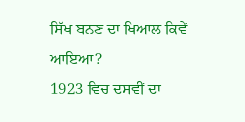ਸਿੱਖ ਬਨਣ ਦਾ ਖਿਆਲ ਕਿਵੇਂ ਆਇਆ?
1923 ਵਿਚ ਦਸਵੀਂ ਦਾ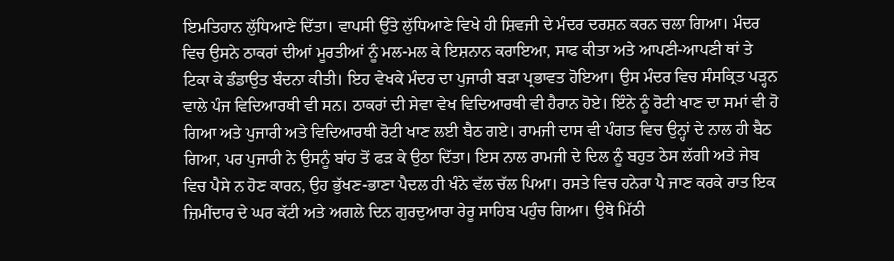ਇਮਤਿਹਾਨ ਲੁੱਧਿਆਣੇ ਦਿੱਤਾ। ਵਾਪਸੀ ਉੱਤੇ ਲੁੱਧਿਆਣੇ ਵਿਖੇ ਹੀ ਸ਼ਿਵਜੀ ਦੇ ਮੰਦਰ ਦਰਸ਼ਨ ਕਰਨ ਚਲਾ ਗਿਆ। ਮੰਦਰ ਵਿਚ ਉਸਨੇ ਠਾਕਰਾਂ ਦੀਆਂ ਮੂਰਤੀਆਂ ਨੂੰ ਮਲ-ਮਲ ਕੇ ਇਸ਼ਨਾਨ ਕਰਾਇਆ, ਸਾਫ ਕੀਤਾ ਅਤੇ ਆਪਣੀ-ਆਪਣੀ ਥਾਂ ਤੇ ਟਿਕਾ ਕੇ ਡੰਡਾਉਤ ਬੰਦਨਾ ਕੀਤੀ। ਇਹ ਵੇਖਕੇ ਮੰਦਰ ਦਾ ਪੁਜਾਰੀ ਬੜਾ ਪ੍ਰਭਾਵਤ ਹੋਇਆ। ਉਸ ਮੰਦਰ ਵਿਚ ਸੰਸਕ੍ਰਿਤ ਪੜ੍ਹਨ ਵਾਲੇ ਪੰਜ ਵਿਦਿਆਰਥੀ ਵੀ ਸਨ। ਠਾਕਰਾਂ ਦੀ ਸੇਵਾ ਵੇਖ ਵਿਦਿਆਰਥੀ ਵੀ ਹੈਰਾਨ ਹੋਏ। ਇੰਨੇ ਨੂੰ ਰੋਟੀ ਖਾਣ ਦਾ ਸਮਾਂ ਵੀ ਹੋ ਗਿਆ ਅਤੇ ਪੁਜਾਰੀ ਅਤੇ ਵਿਦਿਆਰਥੀ ਰੋਟੀ ਖਾਣ ਲਈ ਬੈਠ ਗਏ। ਰਾਮਜੀ ਦਾਸ ਵੀ ਪੰਗਤ ਵਿਚ ਉਨ੍ਹਾਂ ਦੇ ਨਾਲ ਹੀ ਬੈਠ ਗਿਆ, ਪਰ ਪੁਜਾਰੀ ਨੇ ਉਸਨੂੰ ਬਾਂਹ ਤੋਂ ਫੜ ਕੇ ਉਠਾ ਦਿੱਤਾ। ਇਸ ਨਾਲ ਰਾਮਜੀ ਦੇ ਦਿਲ ਨੂੰ ਬਹੁਤ ਠੇਸ ਲੱਗੀ ਅਤੇ ਜੇਬ ਵਿਚ ਪੈਸੇ ਨ ਹੋਣ ਕਾਰਨ, ਉਹ ਭੁੱਖਣ-ਭਾਣਾ ਪੈਦਲ ਹੀ ਖੰਨੇ ਵੱਲ ਚੱਲ ਪਿਆ। ਰਸਤੇ ਵਿਚ ਹਨੇਰਾ ਪੈ ਜਾਣ ਕਰਕੇ ਰਾਤ ਇਕ ਜ਼ਿਮੀਂਦਾਰ ਦੇ ਘਰ ਕੱਟੀ ਅਤੇ ਅਗਲੇ ਦਿਨ ਗੁਰਦੁਆਰਾ ਰੇਰੂ ਸਾਹਿਬ ਪਹੁੰਚ ਗਿਆ। ਉਥੇ ਮਿੱਠੀ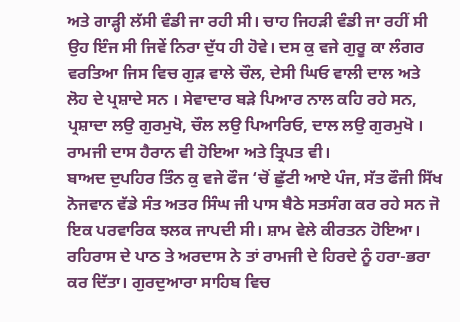ਅਤੇ ਗਾੜ੍ਹੀ ਲੱਸੀ ਵੰਡੀ ਜਾ ਰਹੀ ਸੀ। ਚਾਹ ਜਿਹੜੀ ਵੰਡੀ ਜਾ ਰਹੀਂ ਸੀ ਉਹ ਇੰਜ ਸੀ ਜਿਵੇਂ ਨਿਰਾ ਦੁੱਧ ਹੀ ਹੋਵੇ। ਦਸ ਕੁ ਵਜੇ ਗੁਰੂ ਕਾ ਲੰਗਰ ਵਰਤਿਆ ਜਿਸ ਵਿਚ ਗੁੜ ਵਾਲੇ ਚੌਲ, ਦੇਸੀ ਘਿਓ ਵਾਲੀ ਦਾਲ ਅਤੇ ਲੋਹ ਦੇ ਪ੍ਰਸ਼ਾਦੇ ਸਨ । ਸੇਵਾਦਾਰ ਬੜੇ ਪਿਆਰ ਨਾਲ ਕਹਿ ਰਹੇ ਸਨ, ਪ੍ਰਸ਼ਾਦਾ ਲਉ ਗੁਰਮੁਖੋ, ਚੌਲ ਲਉ ਪਿਆਰਿਓ, ਦਾਲ ਲਉ ਗੁਰਮੁਖੋ । ਰਾਮਜੀ ਦਾਸ ਹੈਰਾਨ ਵੀ ਹੋਇਆ ਅਤੇ ਤ੍ਰਿਪਤ ਵੀ।
ਬਾਅਦ ਦੁਪਹਿਰ ਤਿੰਨ ਕੁ ਵਜੇ ਫੌਜ ‘ਚੋਂ ਛੁੱਟੀ ਆਏ ਪੰਜ, ਸੱਤ ਫੌਜੀ ਸਿੱਖ ਨੋਜਵਾਨ ਵੱਡੇ ਸੰਤ ਅਤਰ ਸਿੰਘ ਜੀ ਪਾਸ ਬੈਠੇ ਸਤਸੰਗ ਕਰ ਰਹੇ ਸਨ ਜੋ ਇਕ ਪਰਵਾਰਿਕ ਝਲਕ ਜਾਪਦੀ ਸੀ। ਸ਼ਾਮ ਵੇਲੇ ਕੀਰਤਨ ਹੋਇਆ। ਰਹਿਰਾਸ ਦੇ ਪਾਠ ਤੇ ਅਰਦਾਸ ਨੇ ਤਾਂ ਰਾਮਜੀ ਦੇ ਹਿਰਦੇ ਨੂੰ ਹਰਾ-ਭਰਾ ਕਰ ਦਿੱਤਾ। ਗੁਰਦੁਆਰਾ ਸਾਹਿਬ ਵਿਚ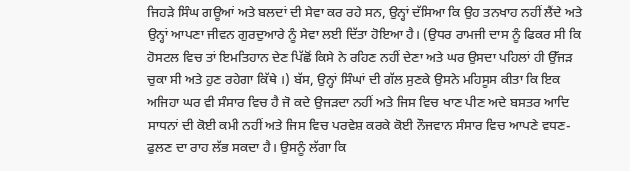ਜਿਹੜੇ ਸਿੰਘ ਗਊਆਂ ਅਤੇ ਬਲਦਾਂ ਦੀ ਸੇਵਾ ਕਰ ਰਹੇ ਸਨ, ਉਨ੍ਹਾਂ ਦੱਸਿਆ ਕਿ ਉਹ ਤਨਖਾਹ ਨਹੀਂ ਲੈਂਦੇ ਅਤੇ ਉਨ੍ਹਾਂ ਆਪਣਾ ਜੀਵਨ ਗੁਰਦੁਆਰੇ ਨੂੰ ਸੇਵਾ ਲਈ ਦਿੱਤਾ ਹੋਇਆ ਹੈ। (ਉਧਰ ਰਾਮਜੀ ਦਾਸ ਨੂੰ ਫਿਕਰ ਸੀ ਕਿ ਹੋਸਟਲ ਵਿਚ ਤਾਂ ਇਮਤਿਹਾਨ ਦੇਣ ਪਿੱਛੋਂ ਕਿਸੇ ਨੇ ਰਹਿਣ ਨਹੀਂ ਦੇਣਾ ਅਤੇ ਘਰ ਉਸਦਾ ਪਹਿਲਾਂ ਹੀ ਉੱਜੜ ਚੁਕਾ ਸੀ ਅਤੇ ਹੁਣ ਰਹੇਗਾ ਕਿੱਥੇ ।) ਬੱਸ, ਉਨ੍ਹਾਂ ਸਿੰਘਾਂ ਦੀ ਗੱਲ ਸੁਣਕੇ ਉਸਨੇ ਮਹਿਸੂਸ ਕੀਤਾ ਕਿ ਇਕ ਅਜਿਹਾ ਘਰ ਵੀ ਸੰਸਾਰ ਵਿਚ ਹੈ ਜੋ ਕਦੇ ਉਜੜਦਾ ਨਹੀਂ ਅਤੇ ਜਿਸ ਵਿਚ ਖਾਣ ਪੀਣ ਅਦੇ ਬਸਤਰ ਆਦਿ ਸਾਧਨਾਂ ਦੀ ਕੋਈ ਕਮੀ ਨਹੀਂ ਅਤੇ ਜਿਸ ਵਿਚ ਪਰਵੇਸ਼ ਕਰਕੇ ਕੋਈ ਨੌਜਵਾਨ ਸੰਸਾਰ ਵਿਚ ਆਪਣੇ ਵਧਣ-ਫੁਲਣ ਦਾ ਰਾਹ ਲੱਭ ਸਕਦਾ ਹੈ। ਉਸਨੂੰ ਲੱਗਾ ਕਿ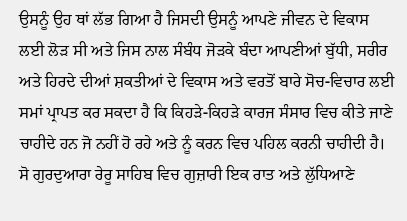ਉਸਨੂੰ ਉਹ ਥਾਂ ਲੱਭ ਗਿਆ ਹੈ ਜਿਸਦੀ ਉਸਨੂੰ ਆਪਣੇ ਜੀਵਨ ਦੇ ਵਿਕਾਸ ਲਈ ਲੋੜ ਸੀ ਅਤੇ ਜਿਸ ਨਾਲ ਸੰਬੰਧ ਜੋੜਕੇ ਬੰਦਾ ਆਪਣੀਆਂ ਬੁੱਧੀ, ਸਰੀਰ ਅਤੇ ਹਿਰਦੇ ਦੀਆਂ ਸ਼ਕਤੀਆਂ ਦੇ ਵਿਕਾਸ ਅਤੇ ਵਰਤੋਂ ਬਾਰੇ ਸੋਚ-ਵਿਚਾਰ ਲਈ ਸਮਾਂ ਪ੍ਰਾਪਤ ਕਰ ਸਕਦਾ ਹੈ ਕਿ ਕਿਹੜੇ-ਕਿਹੜੇ ਕਾਰਜ ਸੰਸਾਰ ਵਿਚ ਕੀਤੇ ਜਾਣੇ ਚਾਹੀਦੇ ਹਨ ਜੋ ਨਹੀਂ ਹੋ ਰਹੇ ਅਤੇ ਨੂੰ ਕਰਨ ਵਿਚ ਪਹਿਲ ਕਰਨੀ ਚਾਹੀਦੀ ਹੈ। ਸੋ ਗੁਰਦੁਆਰਾ ਰੇਰੂ ਸਾਹਿਬ ਵਿਚ ਗੁਜ਼ਾਰੀ ਇਕ ਰਾਤ ਅਤੇ ਲੁੱਧਿਆਣੇ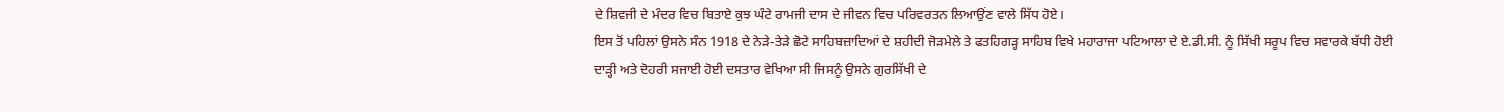ਦੇ ਸ਼ਿਵਜੀ ਦੇ ਮੰਦਰ ਵਿਚ ਬਿਤਾਏ ਕੁਝ ਘੰਟੇ ਰਾਮਜੀ ਦਾਸ ਦੇ ਜੀਵਨ ਵਿਚ ਪਰਿਵਰਤਨ ਲਿਆਉਂਣ ਵਾਲੇ ਸਿੱਧ ਹੋਏ।
ਇਸ ਤੋਂ ਪਹਿਲਾਂ ਉਸਨੇ ਸੰਨ 1918 ਦੇ ਨੇੜੇ-ਤੇੜੇ ਛੋਟੇ ਸਾਹਿਬਜ਼ਾਦਿਆਂ ਦੇ ਸ਼ਹੀਦੀ ਜੋੜਮੇਲੇ ਤੇ ਫਤਹਿਗੜ੍ਹ ਸਾਹਿਬ ਵਿਖੇ ਮਹਾਰਾਜਾ ਪਟਿਆਲਾ ਦੇ ਏ.ਡੀ.ਸੀ. ਨੂੰ ਸਿੱਖੀ ਸਰੂਪ ਵਿਚ ਸਵਾਰਕੇ ਬੱਧੀ ਹੋਈ ਦਾੜ੍ਹੀ ਅਤੇ ਦੋਹਰੀ ਸਜਾਈ ਹੋਈ ਦਸਤਾਰ ਵੇਖਿਆ ਸੀ ਜਿਸਨੂੰ ਉਸਨੇ ਗੁਰਸਿੱਖੀ ਦੇ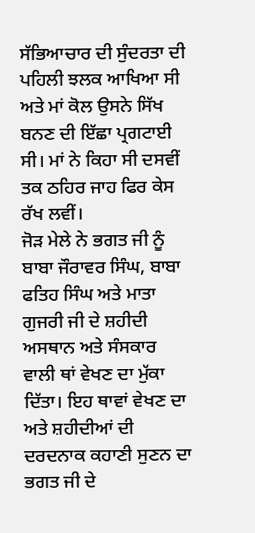ਸੱਭਿਆਚਾਰ ਦੀ ਸੁੰਦਰਤਾ ਦੀ ਪਹਿਲੀ ਝਲਕ ਆਖਿਆ ਸੀ ਅਤੇ ਮਾਂ ਕੋਲ ਉਸਨੇ ਸਿੱਖ ਬਨਣ ਦੀ ਇੱਛਾ ਪ੍ਰਗਟਾਈ ਸੀ। ਮਾਂ ਨੇ ਕਿਹਾ ਸੀ ਦਸਵੀਂ ਤਕ ਠਹਿਰ ਜਾਹ ਫਿਰ ਕੇਸ ਰੱਖ ਲਵੀਂ।
ਜੋੜ ਮੇਲੇ ਨੇ ਭਗਤ ਜੀ ਨੂੰ ਬਾਬਾ ਜੌਰਾਵਰ ਸਿੰਘ, ਬਾਬਾ ਫਤਿਹ ਸਿੰਘ ਅਤੇ ਮਾਤਾ ਗੁਜਰੀ ਜੀ ਦੇ ਸ਼ਹੀਦੀ ਅਸਥਾਨ ਅਤੇ ਸੰਸਕਾਰ ਵਾਲੀ ਥਾਂ ਵੇਖਣ ਦਾ ਮੁੱਕਾ ਦਿੱਤਾ। ਇਹ ਥਾਵਾਂ ਵੇਖਣ ਦਾ ਅਤੇ ਸ਼ਹੀਦੀਆਂ ਦੀ ਦਰਦਨਾਕ ਕਹਾਣੀ ਸੁਣਨ ਦਾ ਭਗਤ ਜੀ ਦੇ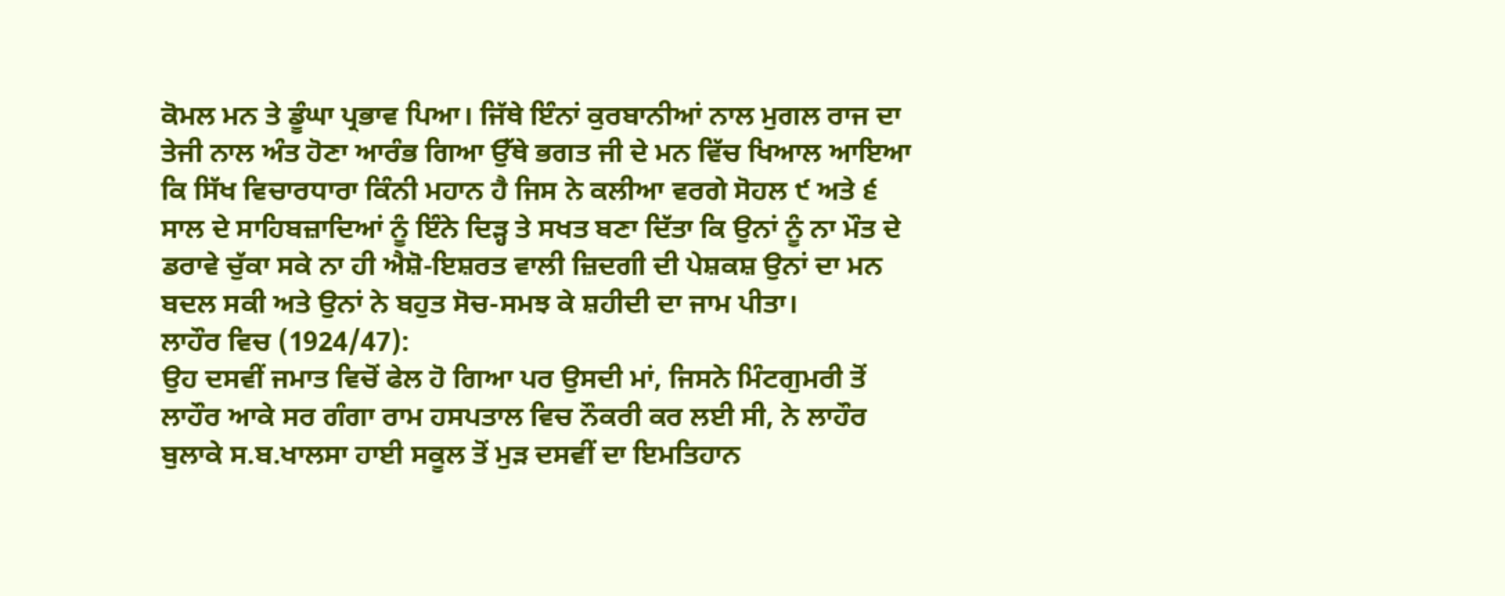ਕੋਮਲ ਮਨ ਤੇ ਡੂੰਘਾ ਪ੍ਰਭਾਵ ਪਿਆ। ਜਿੱਥੇ ਇੰਨਾਂ ਕੁਰਬਾਨੀਆਂ ਨਾਲ ਮੁਗਲ ਰਾਜ ਦਾ ਤੇਜੀ ਨਾਲ ਅੰਤ ਹੋਣਾ ਆਰੰਭ ਗਿਆ ਉੱਥੇ ਭਗਤ ਜੀ ਦੇ ਮਨ ਵਿੱਚ ਖਿਆਲ ਆਇਆ ਕਿ ਸਿੱਖ ਵਿਚਾਰਧਾਰਾ ਕਿੰਨੀ ਮਹਾਨ ਹੈ ਜਿਸ ਨੇ ਕਲੀਆ ਵਰਗੇ ਸੋਹਲ ੯ ਅਤੇ ੬ ਸਾਲ ਦੇ ਸਾਹਿਬਜ਼ਾਦਿਆਂ ਨੂੰ ਇੰਨੇ ਦਿੜ੍ਹ ਤੇ ਸਖਤ ਬਣਾ ਦਿੱਤਾ ਕਿ ਉਨਾਂ ਨੂੰ ਨਾ ਮੌਤ ਦੇ ਡਰਾਵੇ ਚੁੱਕਾ ਸਕੇ ਨਾ ਹੀ ਐਸ਼ੋ-ਇਸ਼ਰਤ ਵਾਲੀ ਜ਼ਿਦਗੀ ਦੀ ਪੇਸ਼ਕਸ਼ ਉਨਾਂ ਦਾ ਮਨ ਬਦਲ ਸਕੀ ਅਤੇ ਉਨਾਂ ਨੇ ਬਹੁਤ ਸੋਚ-ਸਮਝ ਕੇ ਸ਼ਹੀਦੀ ਦਾ ਜਾਮ ਪੀਤਾ।
ਲਾਹੌਰ ਵਿਚ (1924/47):
ਉਹ ਦਸਵੀਂ ਜਮਾਤ ਵਿਚੋਂ ਫੇਲ ਹੋ ਗਿਆ ਪਰ ਉਸਦੀ ਮਾਂ, ਜਿਸਨੇ ਮਿੰਟਗੁਮਰੀ ਤੋਂ ਲਾਹੌਰ ਆਕੇ ਸਰ ਗੰਗਾ ਰਾਮ ਹਸਪਤਾਲ ਵਿਚ ਨੌਕਰੀ ਕਰ ਲਈ ਸੀ, ਨੇ ਲਾਹੌਰ ਬੁਲਾਕੇ ਸ.ਬ.ਖਾਲਸਾ ਹਾਈ ਸਕੂਲ ਤੋਂ ਮੁੜ ਦਸਵੀਂ ਦਾ ਇਮਤਿਹਾਨ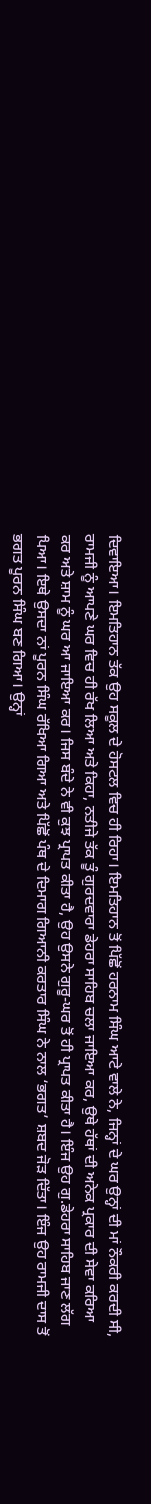ਦਿਵਾਇਆ। ਇਮਤਿਹਾਨ ਤੱਕ ਉਹ ਸਕੂਲ ਦੇ ਹੋਸਟਲ ਵਿਚ ਹੀ ਰਿਹਾ। ਇਮਤਿਹਾਨ ਤੋਂ ਪਿੱਛੋਂ ਹਰਨਾਮ ਸਿੰਘ ਆਟੇ ਵਾਲੇ ਨੇ, ਜਿਨ੍ਹਾਂ ਦੇ ਘਰ ਉਨ੍ਹਾਂ ਦੀ ਮਾਂ ਨੌਕਰੀ ਕਰਦੀ ਸੀ, ਰਾਮਜੀ ਨੂੰ ਆਪਣੇ ਘਰ ਵਿਚ ਹੀ ਰੱਖ ਲਿਆ ਅਤੇ ਕਿਹਾ, ਨਤੀਜੇ ਤੱਕ ਤੂੰ ਗੁਰਦਵਾਰਾ ਡੇਹਰਾ ਸਾਹਿਬ ਚਲਾ ਜਾਇਆ ਕਰ, ਉਥੇ ਹੱਥਾਂ ਦੀ ਅਨੇਕ ਪ੍ਰਕਾਰ ਦੀ ਸੇਵਾ ਕਰਿਆ ਕਰ ਅਤੇ ਸ਼ਾਮ ਨੂੰ ਘਰ ਆ ਜਾਇਆ ਕਰ। ਜਿਸ ਬੰਦੇ ਨੇ ਵੀ ਕੁਝ ਪ੍ਰਾਪਤ ਕੀਤਾ ਹੈ, ਉਹ ਉਸਨੇ ਗੁਰੂ-ਘਰ ਤੋਂ ਹੀ ਪ੍ਰਾਪਤ ਕੀਤਾ ਹੈ। ਇੰਜ ਉਹ ਗੁ.ਡੇਹਰਾ ਸਾਹਿਬ ਜਾਣ ਲੱਗ ਪਿਆ। ਇਥੇ ਉਸਦਾ ਨਾਂ ਪੂਰਨ ਸਿੰਘ ਰੱਖਿਆ ਗਿਆ ਅਤੇ ਪਿੱਛੋਂ ਪੰਥ ਦੇ ਦਿਮਾਗ ਗਿਆਨੀ ਕਰਤਾਰ ਸਿੰਘ ਨੇ ਨਾਲ ‘ਭਗਤ’ ਸ਼ਬਦ ਜੋੜ ਦਿੱਤਾ। ਇੰਜ ਉਹ ਰਾਮਜੀ ਦਾਸ ਤੋਂ ਭਗਤ ਪੂਰਨ ਸਿੰਘ ਬਣ ਗਿਆ। ਉਨ੍ਹਾਂ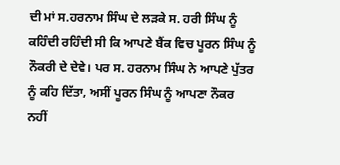ਦੀ ਮਾਂ ਸ.ਹਰਨਾਮ ਸਿੰਘ ਦੇ ਲੜਕੇ ਸ. ਹਰੀ ਸਿੰਘ ਨੂੰ ਕਹਿੰਦੀ ਰਹਿੰਦੀ ਸੀ ਕਿ ਆਪਣੇ ਬੈਂਕ ਵਿਚ ਪੂਰਨ ਸਿੰਘ ਨੂੰ ਨੌਕਰੀ ਦੇ ਦੇਵੇ। ਪਰ ਸ. ਹਰਨਾਮ ਸਿੰਘ ਨੇ ਆਪਣੇ ਪੁੱਤਰ ਨੂੰ ਕਹਿ ਦਿੱਤਾ, ਅਸੀਂ ਪੂਰਨ ਸਿੰਘ ਨੂੰ ਆਪਣਾ ਨੌਕਰ ਨਹੀਂ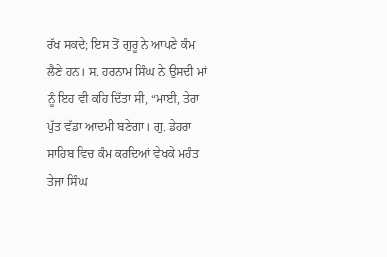ਰੱਖ ਸਕਦੇ; ਇਸ ਤੋਂ ਗੁਰੂ ਨੇ ਆਪਣੇ ਕੰਮ ਲੈਣੇ ਹਨ। ਸ. ਹਰਨਾਮ ਸਿੰਘ ਨੇ ਉਸਦੀ ਮਾਂ ਨੂੰ ਇਹ ਵੀ ਕਹਿ ਦਿੱਤਾ ਸੀ, “ਮਾਈ, ਤੇਰਾ ਪੁੱਤ ਵੱਡਾ ਆਦਮੀ ਬਣੇਗਾ। ਗੁ. ਡੇਹਰਾ ਸਾਹਿਬ ਵਿਚ ਕੰਮ ਕਰਦਿਆਂ ਵੇਖਕੇ ਮਹੰਤ ਤੇਜਾ ਸਿੰਘ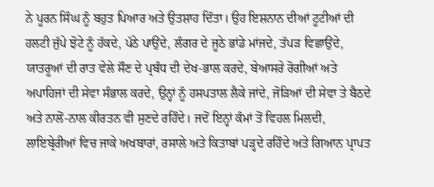ਨੇ ਪੂਰਨ ਸਿੰਘ ਨੂੰ ਬਹੁਤ ਪਿਆਰ ਅਤੇ ਉਤਸ਼ਾਹ ਦਿੱਤਾ। ਉਹ ਇਸ਼ਨਾਨ ਦੀਆਂ ਟੂਟੀਆਂ ਦੀ ਹਲਟੀ ਜੁੱਪੇ ਝੋਟੇ ਨੂੰ ਹੱਕਦੇ, ਪੱਠੇ ਪਾਉਂਦੇ, ਲੰਗਰ ਦੇ ਜੂਠੇ ਭਾਂਡੇ ਮਾਂਜਦੇ, ਤੱਪੜ ਵਿਛਾਉਂਦੇ, ਯਾਤਰੂਆਂ ਦੀ ਰਾਤ ਵੇਲੇ ਸੌਣ ਦੇ ਪ੍ਰਬੰਧ ਦੀ ਦੇਖ-ਭਾਲ ਕਰਦੇ, ਬੇਆਸਰੇ ਰੋਗੀਆਂ ਅਤੇ ਅਪਾਹਿਜਾਂ ਦੀ ਸੇਵਾ ਸੰਭਾਲ ਕਰਦੇ, ਉਨ੍ਹਾਂ ਨੂੰ ਹਸਪਤਾਲ ਲੈਕੇ ਜਾਂਦੇ, ਜੋੜਿਆਂ ਦੀ ਸੇਵਾ ਤੇ ਬੈਠਦੇ ਅਤੇ ਨਾਲੋਂ-ਨਾਲ ਕੀਰਤਨ ਵੀ ਸੁਣਦੇ ਰਹਿੰਦੇ। ਜਦੋਂ ਇਨ੍ਹਾਂ ਕੰਮਾਂ ਤੋਂ ਵਿਹਲ ਮਿਲਦੀ, ਲਾਇਬ੍ਰੇਰੀਆਂ ਵਿਚ ਜਾਕੇ ਅਖਬਾਰਾਂ, ਰਸਾਲੇ ਅਤੇ ਕਿਤਾਬਾਂ ਪੜ੍ਹਦੇ ਰਹਿੰਦੇ ਅਤੇ ਗਿਆਨ ਪ੍ਰਾਪਤ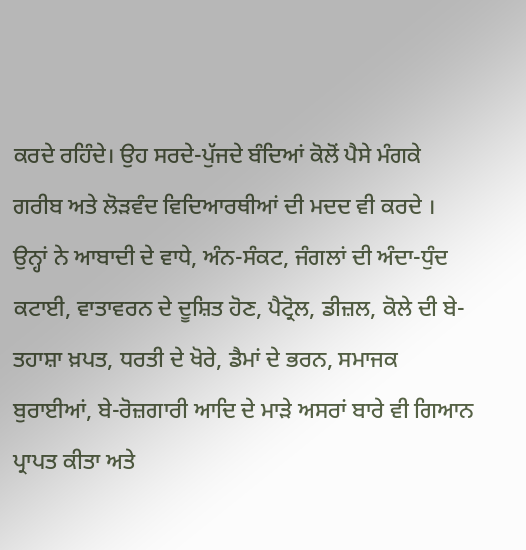ਕਰਦੇ ਰਹਿੰਦੇ। ਉਹ ਸਰਦੇ-ਪੁੱਜਦੇ ਬੰਦਿਆਂ ਕੋਲੋਂ ਪੈਸੇ ਮੰਗਕੇ ਗਰੀਬ ਅਤੇ ਲੋੜਵੰਦ ਵਿਦਿਆਰਥੀਆਂ ਦੀ ਮਦਦ ਵੀ ਕਰਦੇ । ਉਨ੍ਹਾਂ ਨੇ ਆਬਾਦੀ ਦੇ ਵਾਧੇ, ਅੰਨ-ਸੰਕਟ, ਜੰਗਲਾਂ ਦੀ ਅੰਦਾ-ਧੁੰਦ ਕਟਾਈ, ਵਾਤਾਵਰਨ ਦੇ ਦੂਸ਼ਿਤ ਹੋਣ, ਪੈਟ੍ਰੋਲ, ਡੀਜ਼ਲ, ਕੋਲੇ ਦੀ ਬੇ-ਤਹਾਸ਼ਾ ਖ਼ਪਤ, ਧਰਤੀ ਦੇ ਖੋਰੇ, ਡੈਮਾਂ ਦੇ ਭਰਨ, ਸਮਾਜਕ ਬੁਰਾਈਆਂ, ਬੇ-ਰੋਜ਼ਗਾਰੀ ਆਦਿ ਦੇ ਮਾੜੇ ਅਸਰਾਂ ਬਾਰੇ ਵੀ ਗਿਆਨ ਪ੍ਰਾਪਤ ਕੀਤਾ ਅਤੇ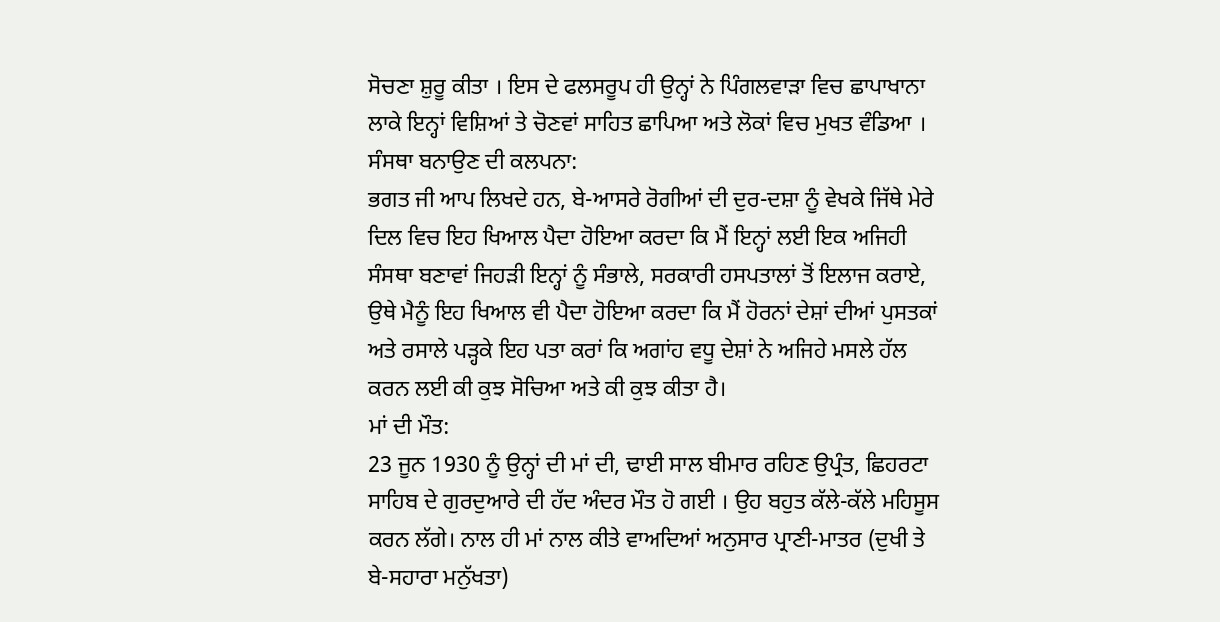ਸੋਚਣਾ ਸ਼ੁਰੂ ਕੀਤਾ । ਇਸ ਦੇ ਫਲਸਰੂਪ ਹੀ ਉਨ੍ਹਾਂ ਨੇ ਪਿੰਗਲਵਾੜਾ ਵਿਚ ਛਾਪਾਖਾਨਾ ਲਾਕੇ ਇਨ੍ਹਾਂ ਵਿਸ਼ਿਆਂ ਤੇ ਚੋਣਵਾਂ ਸਾਹਿਤ ਛਾਪਿਆ ਅਤੇ ਲੋਕਾਂ ਵਿਚ ਮੁਖਤ ਵੰਡਿਆ ।
ਸੰਸਥਾ ਬਨਾਉਣ ਦੀ ਕਲਪਨਾ:
ਭਗਤ ਜੀ ਆਪ ਲਿਖਦੇ ਹਨ, ਬੇ-ਆਸਰੇ ਰੋਗੀਆਂ ਦੀ ਦੁਰ-ਦਸ਼ਾ ਨੂੰ ਵੇਖਕੇ ਜਿੱਥੇ ਮੇਰੇ ਦਿਲ ਵਿਚ ਇਹ ਖਿਆਲ ਪੈਦਾ ਹੋਇਆ ਕਰਦਾ ਕਿ ਮੈਂ ਇਨ੍ਹਾਂ ਲਈ ਇਕ ਅਜਿਹੀ ਸੰਸਥਾ ਬਣਾਵਾਂ ਜਿਹੜੀ ਇਨ੍ਹਾਂ ਨੂੰ ਸੰਭਾਲੇ, ਸਰਕਾਰੀ ਹਸਪਤਾਲਾਂ ਤੋਂ ਇਲਾਜ ਕਰਾਏ, ਉਥੇ ਮੈਨੂੰ ਇਹ ਖਿਆਲ ਵੀ ਪੈਦਾ ਹੋਇਆ ਕਰਦਾ ਕਿ ਮੈਂ ਹੋਰਨਾਂ ਦੇਸ਼ਾਂ ਦੀਆਂ ਪੁਸਤਕਾਂ ਅਤੇ ਰਸਾਲੇ ਪੜ੍ਹਕੇ ਇਹ ਪਤਾ ਕਰਾਂ ਕਿ ਅਗਾਂਹ ਵਧੂ ਦੇਸ਼ਾਂ ਨੇ ਅਜਿਹੇ ਮਸਲੇ ਹੱਲ ਕਰਨ ਲਈ ਕੀ ਕੁਝ ਸੋਚਿਆ ਅਤੇ ਕੀ ਕੁਝ ਕੀਤਾ ਹੈ।
ਮਾਂ ਦੀ ਮੌਤ:
23 ਜੂਨ 1930 ਨੂੰ ਉਨ੍ਹਾਂ ਦੀ ਮਾਂ ਦੀ, ਢਾਈ ਸਾਲ ਬੀਮਾਰ ਰਹਿਣ ਉਪ੍ਰੰਤ, ਛਿਹਰਟਾ ਸਾਹਿਬ ਦੇ ਗੁਰਦੁਆਰੇ ਦੀ ਹੱਦ ਅੰਦਰ ਮੌਤ ਹੋ ਗਈ । ਉਹ ਬਹੁਤ ਕੱਲੇ-ਕੱਲੇ ਮਹਿਸੂਸ ਕਰਨ ਲੱਗੇ। ਨਾਲ ਹੀ ਮਾਂ ਨਾਲ ਕੀਤੇ ਵਾਅਦਿਆਂ ਅਨੁਸਾਰ ਪ੍ਰਾਣੀ-ਮਾਤਰ (ਦੁਖੀ ਤੇ ਬੇ-ਸਹਾਰਾ ਮਨੁੱਖਤਾ)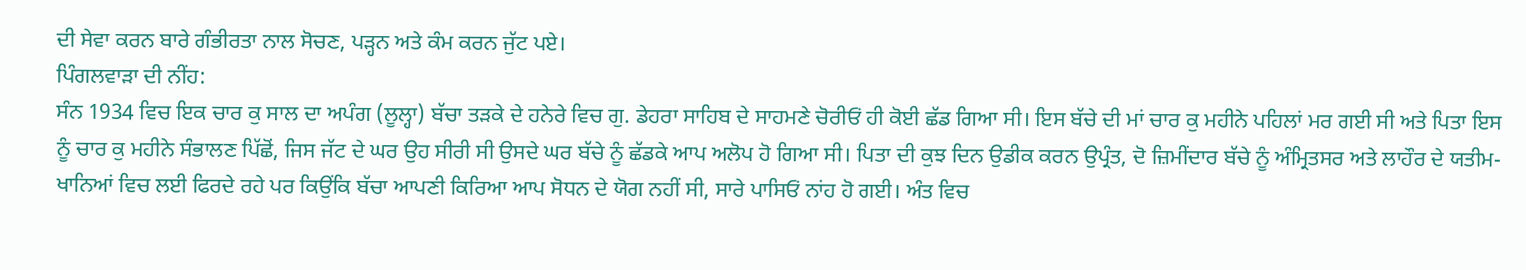ਦੀ ਸੇਵਾ ਕਰਨ ਬਾਰੇ ਗੰਭੀਰਤਾ ਨਾਲ ਸੋਚਣ, ਪੜ੍ਹਨ ਅਤੇ ਕੰਮ ਕਰਨ ਜੁੱਟ ਪਏ।
ਪਿੰਗਲਵਾੜਾ ਦੀ ਨੀਂਹ:
ਸੰਨ 1934 ਵਿਚ ਇਕ ਚਾਰ ਕੁ ਸਾਲ ਦਾ ਅਪੰਗ (ਲੂਲ੍ਹਾ) ਬੱਚਾ ਤੜਕੇ ਦੇ ਹਨੇਰੇ ਵਿਚ ਗੁ. ਡੇਹਰਾ ਸਾਹਿਬ ਦੇ ਸਾਹਮਣੇ ਚੋਰੀਓਂ ਹੀ ਕੋਈ ਛੱਡ ਗਿਆ ਸੀ। ਇਸ ਬੱਚੇ ਦੀ ਮਾਂ ਚਾਰ ਕੁ ਮਹੀਨੇ ਪਹਿਲਾਂ ਮਰ ਗਈ ਸੀ ਅਤੇ ਪਿਤਾ ਇਸ ਨੂੰ ਚਾਰ ਕੁ ਮਹੀਨੇ ਸੰਭਾਲਣ ਪਿੱਛੋਂ, ਜਿਸ ਜੱਟ ਦੇ ਘਰ ਉਹ ਸੀਰੀ ਸੀ ਉਸਦੇ ਘਰ ਬੱਚੇ ਨੂੰ ਛੱਡਕੇ ਆਪ ਅਲੋਪ ਹੋ ਗਿਆ ਸੀ। ਪਿਤਾ ਦੀ ਕੁਝ ਦਿਨ ਉਡੀਕ ਕਰਨ ਉਪ੍ਰੰਤ, ਦੋ ਜ਼ਿਮੀਂਦਾਰ ਬੱਚੇ ਨੂੰ ਅੰਮ੍ਰਿਤਸਰ ਅਤੇ ਲਾਹੌਰ ਦੇ ਯਤੀਮ-ਖਾਨਿਆਂ ਵਿਚ ਲਈ ਫਿਰਦੇ ਰਹੇ ਪਰ ਕਿਉਂਕਿ ਬੱਚਾ ਆਪਣੀ ਕਿਰਿਆ ਆਪ ਸੋਧਨ ਦੇ ਯੋਗ ਨਹੀਂ ਸੀ, ਸਾਰੇ ਪਾਸਿਓਂ ਨਾਂਹ ਹੋ ਗਈ। ਅੰਤ ਵਿਚ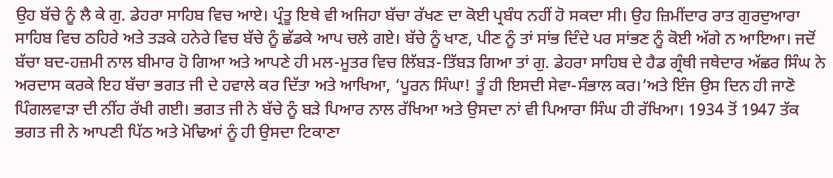ਉਹ ਬੱਚੇ ਨੂੰ ਲੈ ਕੇ ਗੁ. ਡੇਹਰਾ ਸਾਹਿਬ ਵਿਚ ਆਏ। ਪ੍ਰੰਤੂ ਇਥੇ ਵੀ ਅਜਿਹਾ ਬੱਚਾ ਰੱਖਣ ਦਾ ਕੋਈ ਪ੍ਰਬੰਧ ਨਹੀਂ ਹੋ ਸਕਦਾ ਸੀ। ਉਹ ਜ਼ਿਮੀਂਦਾਰ ਰਾਤ ਗੁਰਦੁਆਰਾ ਸਾਹਿਬ ਵਿਚ ਠਹਿਰੇ ਅਤੇ ਤੜਕੇ ਹਨੇਰੇ ਵਿਚ ਬੱਚੇ ਨੂੰ ਛੱਡਕੇ ਆਪ ਚਲੇ ਗਏ। ਬੱਚੇ ਨੂੰ ਖਾਣ, ਪੀਣ ਨੂੰ ਤਾਂ ਸਾਂਭ ਦਿੰਦੇ ਪਰ ਸਾਂਭਣ ਨੂੰ ਕੋਈ ਅੱਗੇ ਨ ਆਇਆ। ਜਦੋਂ ਬੱਚਾ ਬਦ-ਹਜ਼ਮੀ ਨਾਲ ਬੀਮਾਰ ਹੋ ਗਿਆ ਅਤੇ ਆਪਣੇ ਹੀ ਮਲ-ਮੂਤਰ ਵਿਚ ਲਿੱਬੜ-ਤਿੱਬੜ ਗਿਆ ਤਾਂ ਗੁ. ਡੇਹਰਾ ਸਾਹਿਬ ਦੇ ਹੈਡ ਗ੍ਰੰਥੀ ਜਥੇਦਾਰ ਅੱਛਰ ਸਿੰਘ ਨੇ ਅਰਦਾਸ ਕਰਕੇ ਇਹ ਬੱਚਾ ਭਗਤ ਜੀ ਦੇ ਹਵਾਲੇ ਕਰ ਦਿੱਤਾ ਅਤੇ ਆਖਿਆ, ‘ਪੂਰਨ ਸਿੰਘਾ! ਤੂੰ ਹੀ ਇਸਦੀ ਸੇਵਾ-ਸੰਭਾਲ ਕਰ।’ਅਤੇ ਇੰਜ ਉਸ ਦਿਨ ਹੀ ਜਾਣੋ ਪਿੰਗਲਵਾੜਾ ਦੀ ਨੀਂਹ ਰੱਖੀ ਗਈ। ਭਗਤ ਜੀ ਨੇ ਬੱਚੇ ਨੂੰ ਬੜੇ ਪਿਆਰ ਨਾਲ ਰੱਖਿਆ ਅਤੇ ਉਸਦਾ ਨਾਂ ਵੀ ਪਿਆਰਾ ਸਿੰਘ ਹੀ ਰੱਖਿਆ। 1934 ਤੋਂ 1947 ਤੱਕ ਭਗਤ ਜੀ ਨੇ ਆਪਣੀ ਪਿੱਠ ਅਤੇ ਮੋਢਿਆਂ ਨੂੰ ਹੀ ਉਸਦਾ ਟਿਕਾਣਾ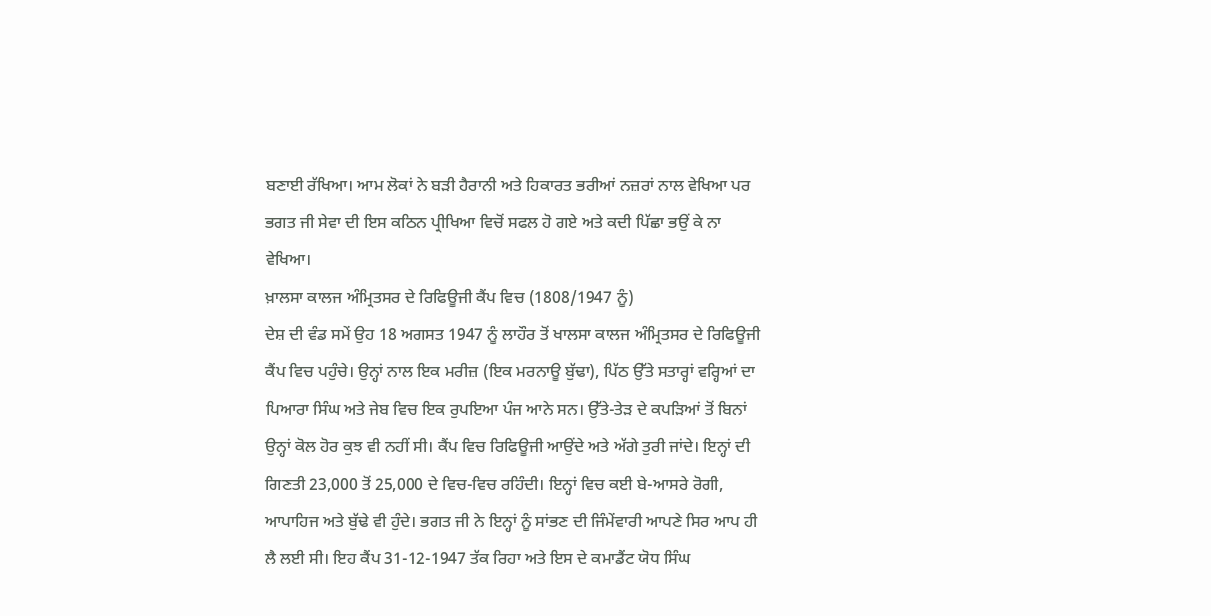ਬਣਾਈ ਰੱਖਿਆ। ਆਮ ਲੋਕਾਂ ਨੇ ਬੜੀ ਹੈਰਾਨੀ ਅਤੇ ਹਿਕਾਰਤ ਭਰੀਆਂ ਨਜ਼ਰਾਂ ਨਾਲ ਵੇਖਿਆ ਪਰ ਭਗਤ ਜੀ ਸੇਵਾ ਦੀ ਇਸ ਕਠਿਨ ਪ੍ਰੀਖਿਆ ਵਿਚੋਂ ਸਫਲ ਹੋ ਗਏ ਅਤੇ ਕਦੀ ਪਿੱਛਾ ਭਉਂ ਕੇ ਨਾ ਵੇਖਿਆ।
ਖ਼ਾਲਸਾ ਕਾਲਜ ਅੰਮ੍ਰਿਤਸਰ ਦੇ ਰਿਫਿਊਜੀ ਕੈਂਪ ਵਿਚ (1808/1947 ਨੂੰ)
ਦੇਸ਼ ਦੀ ਵੰਡ ਸਮੇਂ ਉਹ 18 ਅਗਸਤ 1947 ਨੂੰ ਲਾਹੌਰ ਤੋਂ ਖਾਲਸਾ ਕਾਲਜ ਅੰਮ੍ਰਿਤਸਰ ਦੇ ਰਿਫਿਊਜੀ ਕੈਂਪ ਵਿਚ ਪਹੁੰਚੇ। ਉਨ੍ਹਾਂ ਨਾਲ ਇਕ ਮਰੀਜ਼ (ਇਕ ਮਰਨਾਊ ਬੁੱਢਾ), ਪਿੱਠ ਉੱਤੇ ਸਤਾਰ੍ਹਾਂ ਵਰ੍ਹਿਆਂ ਦਾ ਪਿਆਰਾ ਸਿੰਘ ਅਤੇ ਜੇਬ ਵਿਚ ਇਕ ਰੁਪਇਆ ਪੰਜ ਆਨੇ ਸਨ। ਉੱਤੇ-ਤੇੜ ਦੇ ਕਪੜਿਆਂ ਤੋਂ ਬਿਨਾਂ ਉਨ੍ਹਾਂ ਕੋਲ ਹੋਰ ਕੁਝ ਵੀ ਨਹੀਂ ਸੀ। ਕੈਂਪ ਵਿਚ ਰਿਫਿਊਜੀ ਆਉਂਦੇ ਅਤੇ ਅੱਗੇ ਤੁਰੀ ਜਾਂਦੇ। ਇਨ੍ਹਾਂ ਦੀ ਗਿਣਤੀ 23,000 ਤੋਂ 25,000 ਦੇ ਵਿਚ-ਵਿਚ ਰਹਿੰਦੀ। ਇਨ੍ਹਾਂ ਵਿਚ ਕਈ ਬੇ-ਆਸਰੇ ਰੋਗੀ, ਆਪਾਹਿਜ ਅਤੇ ਬੁੱਢੇ ਵੀ ਹੁੰਦੇ। ਭਗਤ ਜੀ ਨੇ ਇਨ੍ਹਾਂ ਨੂੰ ਸਾਂਭਣ ਦੀ ਜਿੰਮੇਂਵਾਰੀ ਆਪਣੇ ਸਿਰ ਆਪ ਹੀ ਲੈ ਲਈ ਸੀ। ਇਹ ਕੈਂਪ 31-12-1947 ਤੱਕ ਰਿਹਾ ਅਤੇ ਇਸ ਦੇ ਕਮਾਡੈਂਟ ਯੋਧ ਸਿੰਘ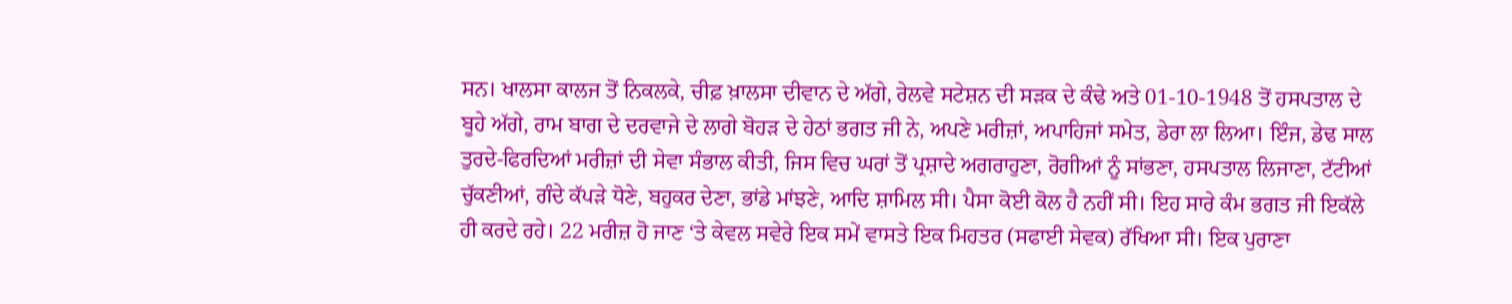ਸਨ। ਖਾਲਸਾ ਕਾਲਜ ਤੋਂ ਨਿਕਲਕੇ, ਚੀਫ਼ ਖ਼ਾਲਸਾ ਦੀਵਾਨ ਦੇ ਅੱਗੇ, ਰੇਲਵੇ ਸਟੇਸ਼ਨ ਦੀ ਸੜਕ ਦੇ ਕੰਢੇ ਅਤੇ 01-10-1948 ਤੋਂ ਹਸਪਤਾਲ ਦੇ ਬੂਹੇ ਅੱਗੇ, ਰਾਮ ਬਾਗ ਦੇ ਦਰਵਾਜੇ ਦੇ ਲਾਗੇ ਬੋਹੜ ਦੇ ਹੇਠਾਂ ਭਗਤ ਜੀ ਨੇ, ਅਪਣੇ ਮਰੀਜ਼ਾਂ, ਅਪਾਹਿਜਾਂ ਸਮੇਤ, ਡੇਰਾ ਲਾ ਲਿਆ। ਇੰਜ, ਡੇਢ ਸਾਲ ਤੁਰਦੇ-ਫਿਰਦਿਆਂ ਮਰੀਜ਼ਾਂ ਦੀ ਸੇਵਾ ਸੰਭਾਲ ਕੀਤੀ, ਜਿਸ ਵਿਚ ਘਰਾਂ ਤੋਂ ਪ੍ਰਸ਼ਾਦੇ ਅਗਰਾਹੁਣਾ, ਰੋਗੀਆਂ ਨੂੰ ਸਾਂਭਣਾ, ਹਸਪਤਾਲ ਲਿਜਾਣਾ, ਟੱਟੀਆਂ ਚੁੱਕਣੀਆਂ, ਗੰਦੇ ਕੱਪੜੇ ਧੋਣੇ, ਬਹੁਕਰ ਦੇਣਾ, ਭਾਂਡੇ ਮਾਂਝਣੇ, ਆਦਿ ਸ਼ਾਮਿਲ ਸੀ। ਪੈਸਾ ਕੋਈ ਕੋਲ ਹੈ ਨਹੀਂ ਸੀ। ਇਹ ਸਾਰੇ ਕੰਮ ਭਗਤ ਜੀ ਇਕੱਲੇ ਹੀ ਕਰਦੇ ਰਹੇ। 22 ਮਰੀਜ਼ ਹੋ ਜਾਣ ‘ਤੇ ਕੇਵਲ ਸਵੇਰੇ ਇਕ ਸਮੇਂ ਵਾਸਤੇ ਇਕ ਮਿਹਤਰ (ਸਫਾਈ ਸੇਵਕ) ਰੱਖਿਆ ਸੀ। ਇਕ ਪੁਰਾਣਾ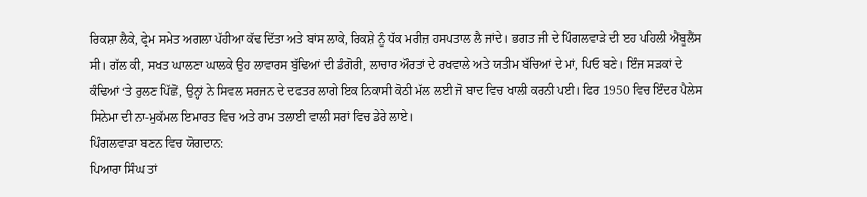ਰਿਕਸ਼ਾ ਲੈਕੇ, ਫ੍ਰੇਮ ਸਮੇਤ ਅਗਲਾ ਪੱਹੀਆ ਕੱਢ ਦਿੱਤਾ ਅਤੇ ਬਾਂਸ ਲਾਕੇ, ਰਿਕਸ਼ੇ ਨੂੰ ਧੱਕ ਮਰੀਜ਼ ਹਸਪਤਾਲ ਲੈ ਜਾਂਦੇ। ਭਗਤ ਜੀ ਦੇ ਪਿੰਗਲਵਾੜੇ ਦੀ ੲਹ ਪਹਿਲੀ ਐਂਬੂਲੈਂਸ ਸੀ। ਗੱਲ ਕੀ, ਸਖਤ ਘਾਲਣਾ ਘਾਲਕੇ ਉਹ ਲਾਵਾਰਸ ਬੁੱਢਿਆਂ ਦੀ ਡੰਗੋਰੀ, ਲਾਚਾਰ ਔਰਤਾਂ ਦੇ ਰਖਵਾਲੇ ਅਤੇ ਯਤੀਮ ਬੱਚਿਆਂ ਦੇ ਮਾਂ, ਪਿਓ ਬਣੇ। ਇੰਜ ਸੜਕਾਂ ਦੇ ਕੰਢਿਆਂ ‘ਤੇ ਰੁਲਣ ਪਿੱਛੋਂ, ਉਨ੍ਹਾਂ ਨੇ ਸਿਵਲ ਸਰਜਨ ਦੇ ਦਫਤਰ ਲਾਗੇ ਇਕ ਨਿਕਾਸੀ ਕੋਠੀ ਮੱਲ ਲਈ ਜੋ ਬਾਦ ਵਿਚ ਖਾਲੀ ਕਰਨੀ ਪਈ। ਫਿਰ 1950 ਵਿਚ ਇੰਦਰ ਪੈਲੇਸ ਸਿਨੇਮਾ ਦੀ ਨਾ-ਮੁਕੱਮਲ ਇਮਾਰਤ ਵਿਚ ਅਤੇ ਰਾਮ ਤਲਾਈ ਵਾਲੀ ਸਰਾਂ ਵਿਚ ਡੇਰੇ ਲਾਏ।
ਪਿੰਗਲਵਾੜਾ ਬਣਨ ਵਿਚ ਯੋਗਦਾਨ:
ਪਿਆਰਾ ਸਿੰਘ ਤਾਂ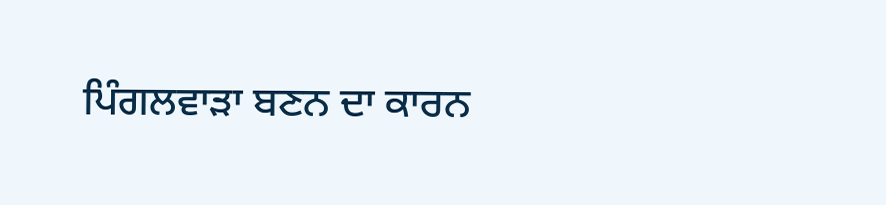ਪਿੰਗਲਵਾੜਾ ਬਣਨ ਦਾ ਕਾਰਨ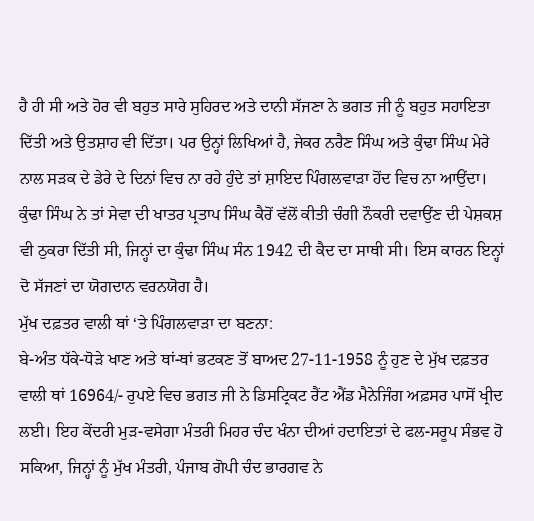ਹੈ ਹੀ ਸੀ ਅਤੇ ਹੋਰ ਵੀ ਬਹੁਤ ਸਾਰੇ ਸੁਹਿਰਦ ਅਤੇ ਦਾਨੀ ਸੱਜਣਾ ਨੇ ਭਗਤ ਜੀ ਨੂੰ ਬਹੁਤ ਸਹਾਇਤਾ ਦਿੱਤੀ ਅਤੇ ਉਤਸ਼ਾਹ ਵੀ ਦਿੱਤਾ। ਪਰ ਉਨ੍ਹਾਂ ਲਿਖਿਆਂ ਹੈ, ਜੇਕਰ ਨਰੈਣ ਸਿੰਘ ਅਤੇ ਕੁੰਢਾ ਸਿੰਘ ਮੇਰੇ ਨਾਲ ਸੜਕ ਦੇ ਡੇਰੇ ਦੇ ਦਿਨਾਂ ਵਿਚ ਨਾ ਰਹੇ ਹੁੰਦੇ ਤਾਂ ਸ਼ਾਇਦ ਪਿੰਗਲਵਾੜਾ ਹੋਂਦ ਵਿਚ ਨਾ ਆਉਂਦਾ। ਕੁੰਢਾ ਸਿੰਘ ਨੇ ਤਾਂ ਸੇਵਾ ਦੀ ਖਾਤਰ ਪ੍ਰਤਾਪ ਸਿੰਘ ਕੈਰੋਂ ਵੱਲੋਂ ਕੀਤੀ ਚੰਗੀ ਨੌਕਰੀ ਦਵਾਉਂਣ ਦੀ ਪੇਸ਼ਕਸ਼ ਵੀ ਠੁਕਰਾ ਦਿੱਤੀ ਸੀ, ਜਿਨ੍ਹਾਂ ਦਾ ਕੁੰਢਾ ਸਿੰਘ ਸੰਨ 1942 ਦੀ ਕੈਦ ਦਾ ਸਾਥੀ ਸੀ। ਇਸ ਕਾਰਨ ਇਨ੍ਹਾਂ ਦੋ ਸੱਜਣਾਂ ਦਾ ਯੋਗਦਾਨ ਵਰਨਯੋਗ ਹੈ।
ਮੁੱਖ ਦਫ਼ਤਰ ਵਾਲੀ ਥਾਂ ‘ਤੇ ਪਿੰਗਲਵਾੜਾ ਦਾ ਬਣਨਾ:
ਬੇ-ਅੰਤ ਧੱਕੇ-ਧੋੜੇ ਖਾਣ ਅਤੇ ਥਾਂ-ਥਾਂ ਭਟਕਣ ਤੋਂ ਬਾਅਦ 27-11-1958 ਨੂੰ ਹੁਣ ਦੇ ਮੁੱਖ ਦਫ਼ਤਰ ਵਾਲੀ ਥਾਂ 16964/- ਰੁਪਏ ਵਿਚ ਭਗਤ ਜੀ ਨੇ ਡਿਸਟ੍ਰਿਕਟ ਰੈਂਟ ਐਂਡ ਮੈਨੇਜਿੰਗ ਅਫ਼ਸਰ ਪਾਸੋਂ ਖ੍ਰੀਦ ਲਈ। ਇਹ ਕੇਂਦਰੀ ਮੁੜ-ਵਸੇਗਾ ਮੰਤਰੀ ਮਿਹਰ ਚੰਦ ਖੰਨਾ ਦੀਆਂ ਹਦਾਇਤਾਂ ਦੇ ਫਲ-ਸਰੂਪ ਸੰਭਵ ਹੋ ਸਕਿਆ, ਜਿਨ੍ਹਾਂ ਨੂੰ ਮੁੱਖ ਮੰਤਰੀ, ਪੰਜਾਬ ਗੋਪੀ ਚੰਦ ਭਾਰਗਵ ਨੇ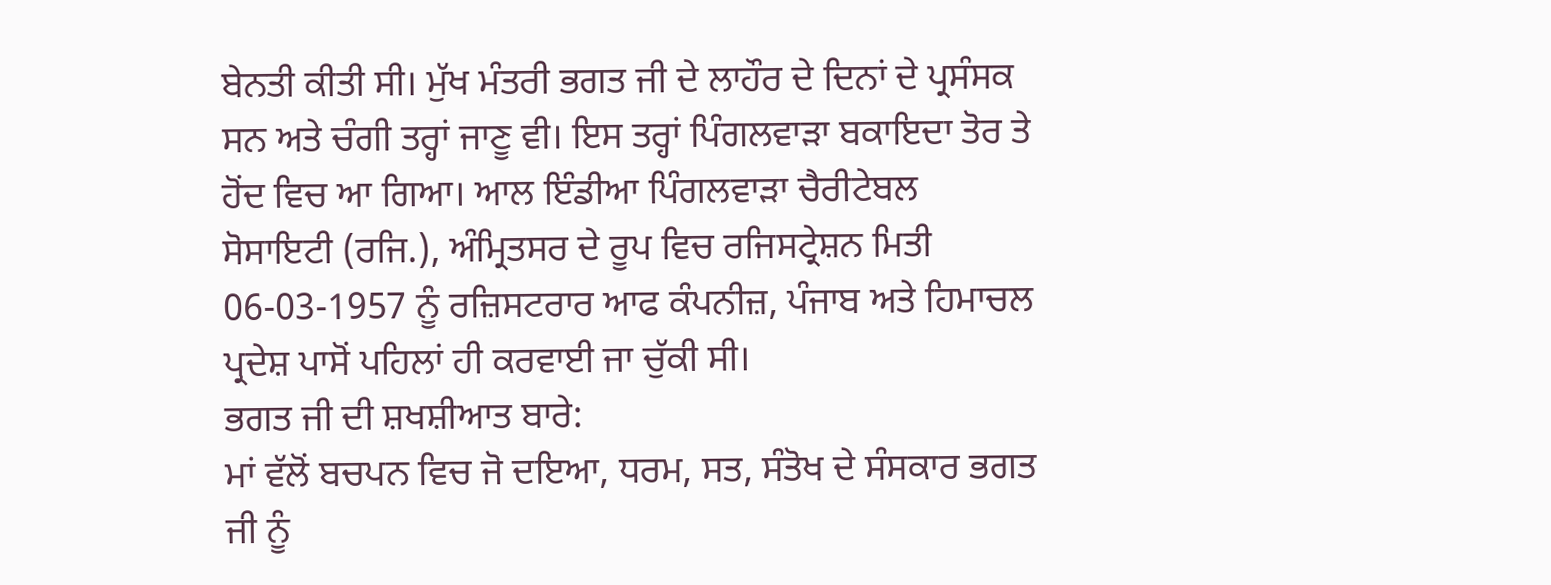ਬੇਨਤੀ ਕੀਤੀ ਸੀ। ਮੁੱਖ ਮੰਤਰੀ ਭਗਤ ਜੀ ਦੇ ਲਾਹੌਰ ਦੇ ਦਿਨਾਂ ਦੇ ਪ੍ਰਸੰਸਕ ਸਨ ਅਤੇ ਚੰਗੀ ਤਰ੍ਹਾਂ ਜਾਣੂ ਵੀ। ਇਸ ਤਰ੍ਹਾਂ ਪਿੰਗਲਵਾੜਾ ਬਕਾਇਦਾ ਤੋਰ ਤੇ ਹੋਂਦ ਵਿਚ ਆ ਗਿਆ। ਆਲ ਇੰਡੀਆ ਪਿੰਗਲਵਾੜਾ ਚੈਰੀਟੇਬਲ ਸੋਸਾਇਟੀ (ਰਜਿ.), ਅੰਮ੍ਰਿਤਸਰ ਦੇ ਰੂਪ ਵਿਚ ਰਜਿਸਟ੍ਰੇਸ਼ਨ ਮਿਤੀ 06-03-1957 ਨੂੰ ਰਜ਼ਿਸਟਰਾਰ ਆਫ ਕੰਪਨੀਜ਼, ਪੰਜਾਬ ਅਤੇ ਹਿਮਾਚਲ ਪ੍ਰਦੇਸ਼ ਪਾਸੋਂ ਪਹਿਲਾਂ ਹੀ ਕਰਵਾਈ ਜਾ ਚੁੱਕੀ ਸੀ।
ਭਗਤ ਜੀ ਦੀ ਸ਼ਖਸ਼ੀਆਤ ਬਾਰੇ:
ਮਾਂ ਵੱਲੋਂ ਬਚਪਨ ਵਿਚ ਜੋ ਦਇਆ, ਧਰਮ, ਸਤ, ਸੰਤੋਖ ਦੇ ਸੰਸਕਾਰ ਭਗਤ ਜੀ ਨੂੰ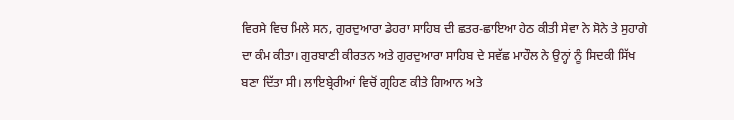ਵਿਰਸੇ ਵਿਚ ਮਿਲੇ ਸਨ, ਗੁਰਦੁਆਰਾ ਡੇਹਰਾ ਸਾਹਿਬ ਦੀ ਛਤਰ-ਛਾਇਆ ਹੇਠ ਕੀਤੀ ਸੇਵਾ ਨੇ ਸੋਨੇ ਤੇ ਸੁਹਾਗੇ ਦਾ ਕੰਮ ਕੀਤਾ। ਗੁਰਬਾਣੀ ਕੀਰਤਨ ਅਤੇ ਗੁਰਦੁਆਰਾ ਸਾਹਿਬ ਦੇ ਸਵੱਛ ਮਾਹੌਲ ਨੇ ਉਨ੍ਹਾਂ ਨੂੰ ਸਿਦਕੀ ਸਿੱਖ ਬਣਾ ਦਿੱਤਾ ਸੀ। ਲਾਇਬ੍ਰੇਰੀਆਂ ਵਿਚੋਂ ਗ੍ਰਹਿਣ ਕੀਤੇ ਗਿਆਨ ਅਤੇ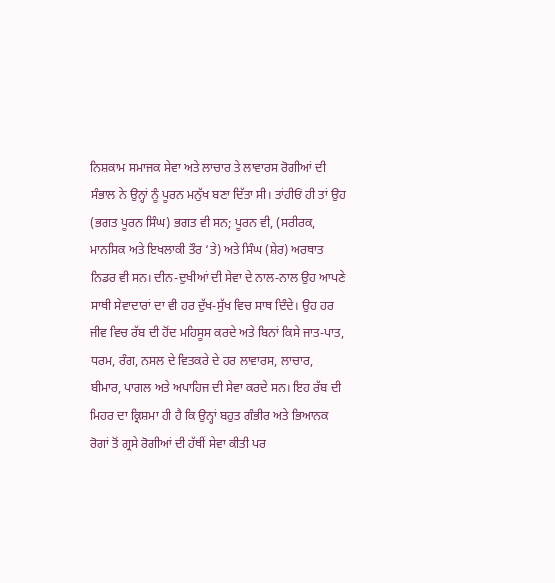ਨਿਸ਼ਕਾਮ ਸਮਾਜਕ ਸੇਵਾ ਅਤੇ ਲਾਚਾਰ ਤੇ ਲਾਵਾਰਸ ਰੋਗੀਆਂ ਦੀ ਸੰਭਾਲ ਨੇ ਉਨ੍ਹਾਂ ਨੂੰ ਪੂਰਨ ਮਨੁੱਖ ਬਣਾ ਦਿੱਤਾ ਸੀ। ਤਾਂਹੀਓਂ ਹੀ ਤਾਂ ਉਹ (ਭਗਤ ਪੂਰਨ ਸਿੰਘ) ਭਗਤ ਵੀ ਸਨ; ਪੂਰਨ ਵੀ, (ਸਰੀਰਕ, ਮਾਨਸਿਕ ਅਤੇ ਇਖਲਾਕੀ ਤੌਰ ‘ਤੇ) ਅਤੇ ਸਿੰਘ (ਸ਼ੇਰ) ਅਰਥਾਤ ਨਿਡਰ ਵੀ ਸਨ। ਦੀਨ-ਦੁਖੀਆਂ ਦੀ ਸੇਵਾ ਦੇ ਨਾਲ-ਨਾਲ ਉਹ ਆਪਣੇ ਸਾਥੀ ਸੇਵਾਦਾਰਾਂ ਦਾ ਵੀ ਹਰ ਦੁੱਖ-ਸੁੱਖ ਵਿਚ ਸਾਥ ਦਿੰਦੇ। ਉਹ ਹਰ ਜੀਵ ਵਿਚ ਰੱਬ ਦੀ ਹੋਂਦ ਮਹਿਸੂਸ ਕਰਦੇ ਅਤੇ ਬਿਨਾਂ ਕਿਸੇ ਜਾਤ-ਪਾਤ, ਧਰਮ, ਰੰਗ, ਨਸਲ ਦੇ ਵਿਤਕਰੇ ਦੇ ਹਰ ਲਾਵਾਰਸ, ਲਾਚਾਰ, ਬੀਮਾਰ, ਪਾਗਲ ਅਤੇ ਅਪਾਹਿਜ ਦੀ ਸੇਵਾ ਕਰਦੇ ਸਨ। ਇਹ ਰੱਬ ਦੀ ਮਿਹਰ ਦਾ ਕ੍ਰਿਸ਼ਮਾ ਹੀ ਹੈ ਕਿ ਉਨ੍ਹਾਂ ਬਹੁਤ ਗੰਭੀਰ ਅਤੇ ਭਿਆਨਕ ਰੋਗਾਂ ਤੋਂ ਗ੍ਰਸੇ ਰੋਗੀਆਂ ਦੀ ਹੱਥੀਂ ਸੇਵਾ ਕੀਤੀ ਪਰ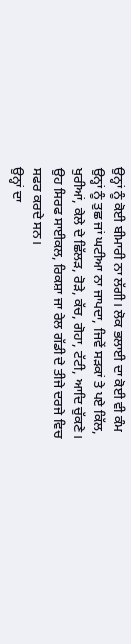ਉਨ੍ਹਾਂ ਨੂੰ ਕੋਈ ਬੀਮਾਰੀ ਨਾ ਲੱਗੀ। ਲੋਕ ਭਲਾਈ ਦਾ ਕੋਈ ਵੀ ਕੰਮ ਉਨ੍ਹਾਂ ਨੂੰ ਤੁਛ ਜਾਂ ਘਟੀਆ ਨਾ ਜਾਪਦਾ, ਜਿਵੇਂ ਸੜਕਾਂ ਤੇ ਪਏ ਕਿੱਲ, ਖੁਰੀਆਂ, ਕੇਲੇ ਦੇ ਛਿੱਲੜ, ਰੋੜੇ, ਕੱਚ, ਗੋਹਾ, ਟੱਟੀ, ਆਦਿ ਚੁੱਕਣੇ। ਉਹ ਸਿਰਫ ਸਾਈਕਲ, ਰਿਕਸ਼ਾ ਜਾ ਰੇਲ ਗੱਡੀ ਦੇ ਤੀਜੇ ਦਰਜੇ ਵਿਚ ਸਫਰ ਕਰਦੇ ਸਨ।
ਉਨ੍ਹਾਂ ਦਾ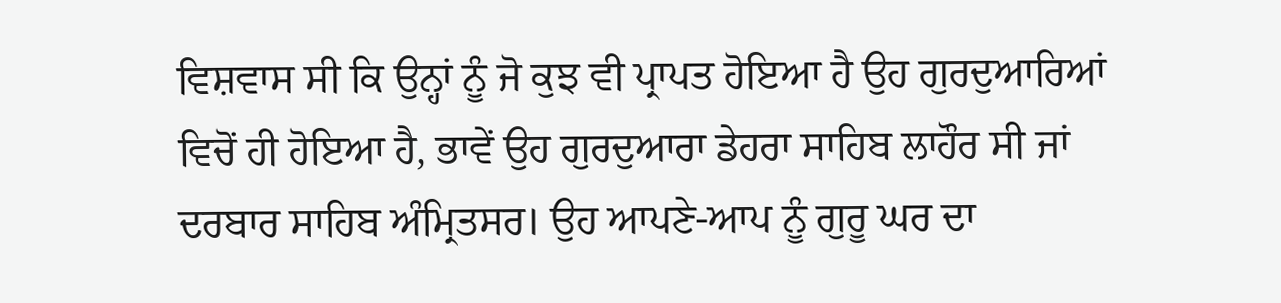ਵਿਸ਼ਵਾਸ ਸੀ ਕਿ ਉਨ੍ਹਾਂ ਨੂੰ ਜੋ ਕੁਝ ਵੀ ਪ੍ਰਾਪਤ ਹੋਇਆ ਹੈ ਉਹ ਗੁਰਦੁਆਰਿਆਂ ਵਿਚੋਂ ਹੀ ਹੋਇਆ ਹੈ, ਭਾਵੇਂ ਉਹ ਗੁਰਦੁਆਰਾ ਡੇਹਰਾ ਸਾਹਿਬ ਲਾਹੌਰ ਸੀ ਜਾਂ ਦਰਬਾਰ ਸਾਹਿਬ ਅੰਮ੍ਰਿਤਸਰ। ਉਹ ਆਪਣੇ-ਆਪ ਨੂੰ ਗੁਰੂ ਘਰ ਦਾ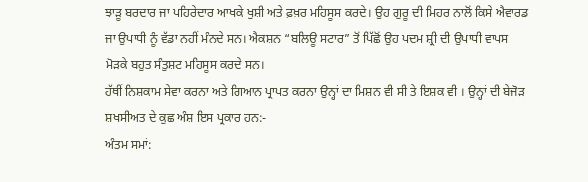ਝਾੜੂ ਬਰਦਾਰ ਜਾ ਪਹਿਰੇਦਾਰ ਆਖਕੇ ਖੁਸ਼ੀ ਅਤੇ ਫ਼ਖ਼ਰ ਮਹਿਸੂਸ ਕਰਦੇ। ਉਹ ਗੁਰੂ ਦੀ ਮਿਹਰ ਨਾਲੋਂ ਕਿਸੇ ਐਵਾਰਡ ਜਾ ਉਪਾਧੀ ਨੂੰ ਵੱਡਾ ਨਹੀਂ ਮੰਨਦੇ ਸਨ। ਐਕਸ਼ਨ “ਬਲਿਊ ਸਟਾਰ” ਤੋਂ ਪਿੱਛੋਂ ਉਹ ਪਦਮ ਸ਼੍ਰੀ ਦੀ ਉਪਾਧੀ ਵਾਪਸ ਮੋੜਕੇ ਬਹੁਤ ਸੰਤੁਸ਼ਟ ਮਹਿਸੂਸ ਕਰਦੇ ਸਨ।
ਹੱਥੀਂ ਨਿਸ਼ਕਾਮ ਸੇਵਾ ਕਰਨਾ ਅਤੇ ਗਿਆਨ ਪ੍ਰਾਪਤ ਕਰਨਾ ਉਨ੍ਹਾਂ ਦਾ ਮਿਸ਼ਨ ਵੀ ਸੀ ਤੇ ਇਸ਼ਕ ਵੀ । ਉਨ੍ਹਾਂ ਦੀ ਬੇਜੋੜ ਸ਼ਖਸੀਅਤ ਦੇ ਕੁਛ ਅੰਸ਼ ਇਸ ਪ੍ਰਕਾਰ ਹਨ:-
ਅੰਤਮ ਸਮਾਂ: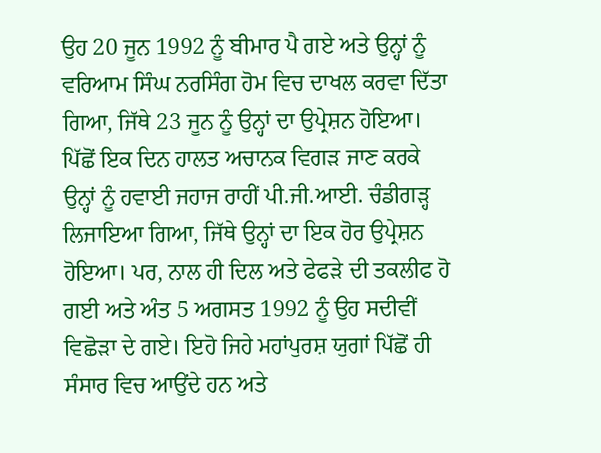ਉਹ 20 ਜੂਨ 1992 ਨੂੰ ਬੀਮਾਰ ਪੈ ਗਏ ਅਤੇ ਉਨ੍ਹਾਂ ਨੂੰ ਵਰਿਆਮ ਸਿੰਘ ਨਰਸਿੰਗ ਹੋਮ ਵਿਚ ਦਾਖਲ ਕਰਵਾ ਦਿੱਤਾ ਗਿਆ, ਜਿੱਥੇ 23 ਜੂਨ ਨੂੰ ਉਨ੍ਹਾਂ ਦਾ ਉਪ੍ਰੇਸ਼ਨ ਹੋਇਆ। ਪਿੱਛੋਂ ਇਕ ਦਿਨ ਹਾਲਤ ਅਚਾਨਕ ਵਿਗੜ ਜਾਣ ਕਰਕੇ ਉਨ੍ਹਾਂ ਨੂੰ ਹਵਾਈ ਜਹਾਜ ਰਾਹੀਂ ਪੀ.ਜੀ.ਆਈ. ਚੰਡੀਗੜ੍ਹ ਲਿਜਾਇਆ ਗਿਆ, ਜਿੱਥੇ ਉਨ੍ਹਾਂ ਦਾ ਇਕ ਹੋਰ ਉਪ੍ਰੇਸ਼ਨ ਹੋਇਆ। ਪਰ, ਨਾਲ ਹੀ ਦਿਲ ਅਤੇ ਫੇਫੜੇ ਦੀ ਤਕਲੀਫ ਹੋ ਗਈ ਅਤੇ ਅੰਤ 5 ਅਗਸਤ 1992 ਨੂੰ ਉਹ ਸਦੀਵੀਂ ਵਿਛੋੜਾ ਦੇ ਗਏ। ਇਹੋ ਜਿਹੇ ਮਹਾਂਪੁਰਸ਼ ਯੁਗਾਂ ਪਿੱਛੋਂ ਹੀ ਸੰਸਾਰ ਵਿਚ ਆਉਂਦੇ ਹਨ ਅਤੇ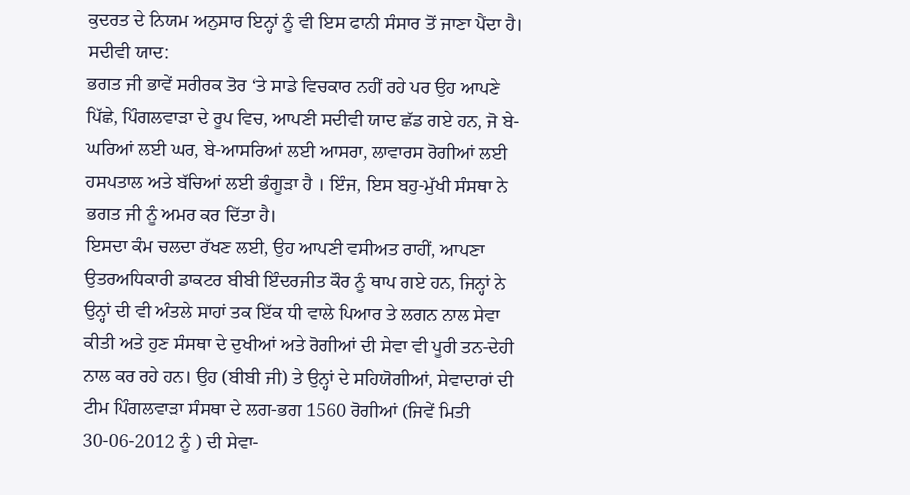ਕੁਦਰਤ ਦੇ ਨਿਯਮ ਅਨੁਸਾਰ ਇਨ੍ਹਾਂ ਨੂੰ ਵੀ ਇਸ ਫਾਨੀ ਸੰਸਾਰ ਤੋਂ ਜਾਣਾ ਪੈਂਦਾ ਹੈ।
ਸਦੀਵੀ ਯਾਦ:
ਭਗਤ ਜੀ ਭਾਵੇਂ ਸਰੀਰਕ ਤੋਰ ‘ਤੇ ਸਾਡੇ ਵਿਚਕਾਰ ਨਹੀਂ ਰਹੇ ਪਰ ਉਹ ਆਪਣੇ ਪਿੱਛੇ, ਪਿੰਗਲਵਾੜਾ ਦੇ ਰੂਪ ਵਿਚ, ਆਪਣੀ ਸਦੀਵੀ ਯਾਦ ਛੱਡ ਗਏ ਹਨ, ਜੋ ਬੇ-ਘਰਿਆਂ ਲਈ ਘਰ, ਬੇ-ਆਸਰਿਆਂ ਲਈ ਆਸਰਾ, ਲਾਵਾਰਸ ਰੋਗੀਆਂ ਲਈ ਹਸਪਤਾਲ ਅਤੇ ਬੱਚਿਆਂ ਲਈ ਭੰਗੂੜਾ ਹੈ । ਇੰਜ, ਇਸ ਬਹੁ-ਮੁੱਖੀ ਸੰਸਥਾ ਨੇ ਭਗਤ ਜੀ ਨੂੰ ਅਮਰ ਕਰ ਦਿੱਤਾ ਹੈ।
ਇਸਦਾ ਕੰਮ ਚਲਦਾ ਰੱਖਣ ਲਈ, ਉਹ ਆਪਣੀ ਵਸੀਅਤ ਰਾਹੀਂ, ਆਪਣਾ ਉਤਰਅਧਿਕਾਰੀ ਡਾਕਟਰ ਬੀਬੀ ਇੰਦਰਜੀਤ ਕੌਰ ਨੂੰ ਥਾਪ ਗਏ ਹਨ, ਜਿਨ੍ਹਾਂ ਨੇ ਉਨ੍ਹਾਂ ਦੀ ਵੀ ਅੰਤਲੇ ਸਾਹਾਂ ਤਕ ਇੱਕ ਧੀ ਵਾਲੇ ਪਿਆਰ ਤੇ ਲਗਨ ਨਾਲ ਸੇਵਾ ਕੀਤੀ ਅਤੇ ਹੁਣ ਸੰਸਥਾ ਦੇ ਦੁਖੀਆਂ ਅਤੇ ਰੋਗੀਆਂ ਦੀ ਸੇਵਾ ਵੀ ਪੂਰੀ ਤਨ-ਦੇਹੀ ਨਾਲ ਕਰ ਰਹੇ ਹਨ। ਉਹ (ਬੀਬੀ ਜੀ) ਤੇ ਉਨ੍ਹਾਂ ਦੇ ਸਹਿਯੋਗੀਆਂ, ਸੇਵਾਦਾਰਾਂ ਦੀ ਟੀਮ ਪਿੰਗਲਵਾੜਾ ਸੰਸਥਾ ਦੇ ਲਗ-ਭਗ 1560 ਰੋਗੀਆਂ (ਜਿਵੇਂ ਮਿਤੀ 30-06-2012 ਨੂੰ ) ਦੀ ਸੇਵਾ-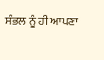ਸੰਭਲ ਨੂੰ ਹੀ ਆਪਣਾ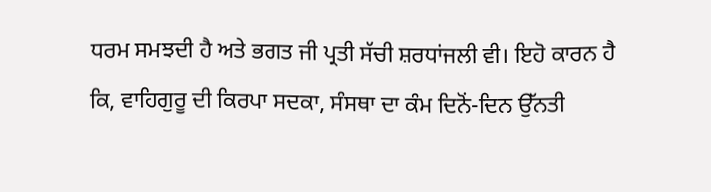ਧਰਮ ਸਮਝਦੀ ਹੈ ਅਤੇ ਭਗਤ ਜੀ ਪ੍ਰਤੀ ਸੱਚੀ ਸ਼ਰਧਾਂਜਲੀ ਵੀ। ਇਹੋ ਕਾਰਨ ਹੈ ਕਿ, ਵਾਹਿਗੁਰੂ ਦੀ ਕਿਰਪਾ ਸਦਕਾ, ਸੰਸਥਾ ਦਾ ਕੰਮ ਦਿਨੋਂ-ਦਿਨ ਉੱਨਤੀ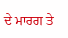ਦੇ ਮਾਰਗ ਤੇ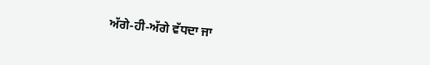ਅੱਗੇ-ਹੀ-ਅੱਗੇ ਵੱਧਦਾ ਜਾ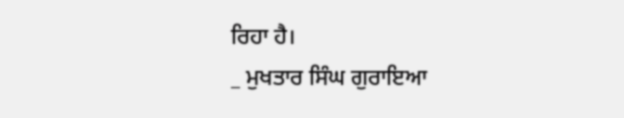ਰਿਹਾ ਹੈ।
_ ਮੁਖਤਾਰ ਸਿੰਘ ਗੁਰਾਇਆ